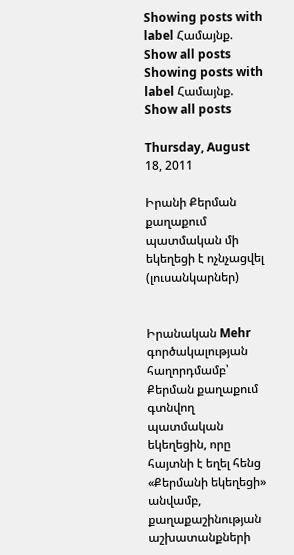Showing posts with label Համայնք. Show all posts
Showing posts with label Համայնք. Show all posts

Thursday, August 18, 2011

Իրանի Քերման քաղաքում պատմական մի եկեղեցի է ոչնչացվել (լուսանկարներ)


Իրանական Mehr գործակալության հաղորդմամբ՝ Քերման քաղաքում գտնվող պատմական եկեղեցին, որը հայտնի է եղել հենց «Քերմանի եկեղեցի» անվամբ, քաղաքաշինության աշխատանքների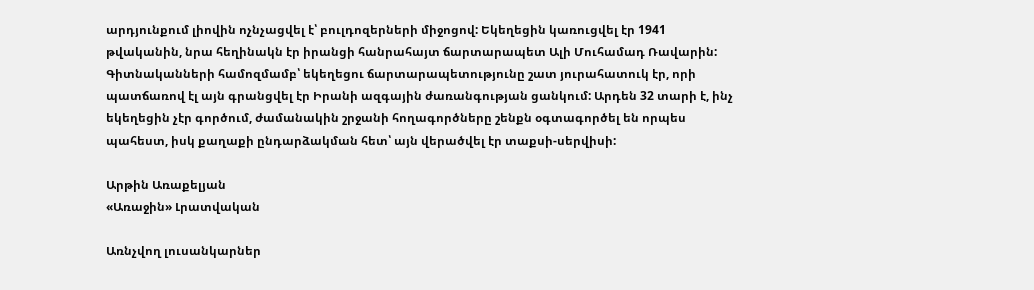արդյունքում լիովին ոչնչացվել է՝ բուլդոզերների միջոցով: Եկեղեցին կառուցվել էր 1941 թվականին, նրա հեղինակն էր իրանցի հանրահայտ ճարտարապետ Ալի Մուհամադ Ռավարին: Գիտնականների համոզմամբ՝ եկեղեցու ճարտարապետությունը շատ յուրահատուկ էր, որի պատճառով էլ այն գրանցվել էր Իրանի ազգային ժառանգության ցանկում: Արդեն 32 տարի է, ինչ եկեղեցին չէր գործում, ժամանակին շրջանի հողագործները շենքն օգտագործել են որպես պահեստ, իսկ քաղաքի ընդարձակման հետ՝ այն վերածվել էր տաքսի-սերվիսի:

Արթին Առաքելյան
«Առաջին» Լրատվական

Առնչվող լուսանկարներ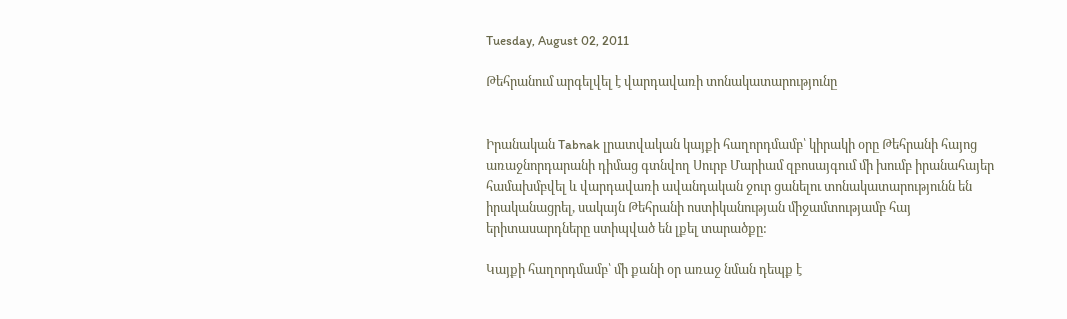Tuesday, August 02, 2011

Թեհրանում արգելվել է վարդավառի տոնակատարությունը


Իրանական Tabnak լրատվական կայքի հաղորդմամբ՝ կիրակի օրը Թեհրանի հայոց առաջնորդարանի դիմաց գտնվող Սուրբ Մարիամ զբոսայգում մի խումբ իրանահայեր համախմբվել և վարդավառի ավանդական ջուր ցանելու տոնակատարությունն են իրականացրել, սակայն Թեհրանի ոստիկանության միջամտությամբ հայ երիտասարդները ստիպված են լքել տարածքը:

Կայքի հաղորդմամբ՝ մի քանի օր առաջ նման դեպք է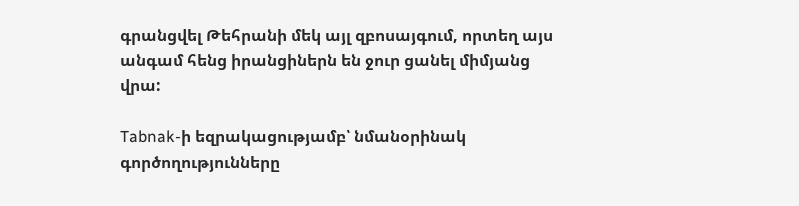գրանցվել Թեհրանի մեկ այլ զբոսայգում, որտեղ այս անգամ հենց իրանցիներն են ջուր ցանել միմյանց վրա:

Tabnak-ի եզրակացությամբ՝ նմանօրինակ գործողությունները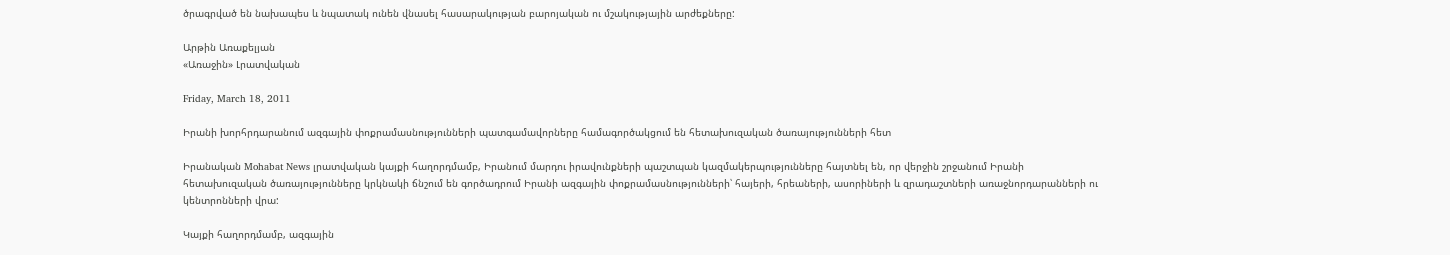ծրագրված են նախապես և նպատակ ունեն վնասել հասարակության բարոյական ու մշակությային արժեքները:

Արթին Առաքելյան
«Առաջին» Լրատվական

Friday, March 18, 2011

Իրանի խորհրդարանում ազգային փոքրամասնությունների պատգամավորները համագործակցում են հետախուզական ծառայությունների հետ

Իրանական Mohabat News լրատվական կայքի հաղորդմամբ, Իրանում մարդու իրավունքների պաշտպան կազմակերպությունները հայտնել են, որ վերջին շրջանում Իրանի հետախուզական ծառայությունները կրկնակի ճնշում են գործադրում Իրանի ազգային փոքրամասնությունների՝ հայերի, հրեաների, ասորիների և զրադաշտների առաջնորդարանների ու կենտրոնների վրա:

Կայքի հաղորդմամբ, ազգային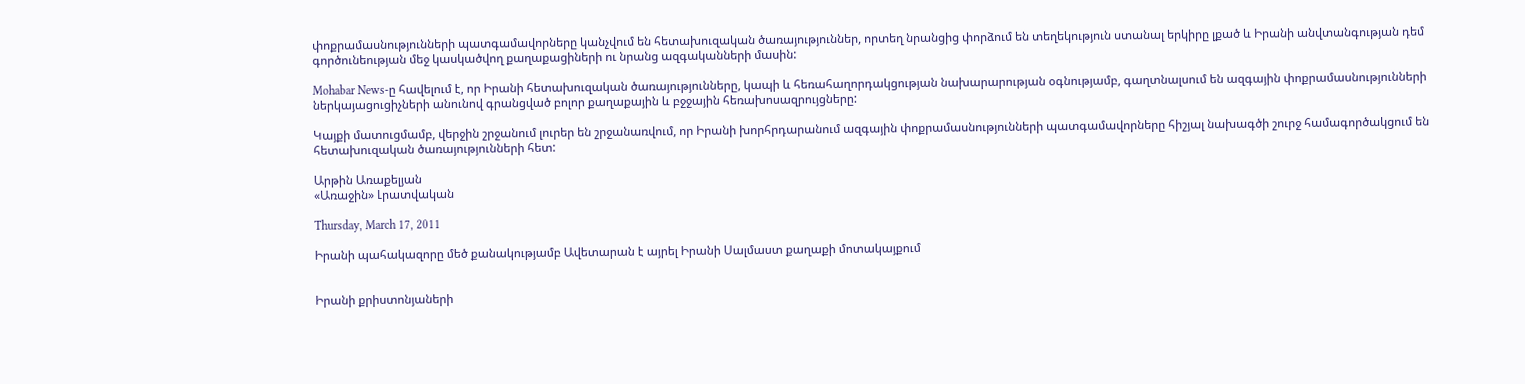փոքրամասնությունների պատգամավորները կանչվում են հետախուզական ծառայություններ, որտեղ նրանցից փորձում են տեղեկություն ստանալ երկիրը լքած և Իրանի անվտանգության դեմ գործունեության մեջ կասկածվող քաղաքացիների ու նրանց ազգականների մասին:

Mohabar News-ը հավելում է, որ Իրանի հետախուզական ծառայությունները, կապի և հեռահաղորդակցության նախարարության օգնությամբ, գաղտնալսում են ազգային փոքրամասնությունների ներկայացուցիչների անունով գրանցված բոլոր քաղաքային և բջջային հեռախոսազրույցները:

Կայքի մատուցմամբ, վերջին շրջանում լուրեր են շրջանառվում, որ Իրանի խորհրդարանում ազգային փոքրամասնությունների պատգամավորները հիշյալ նախագծի շուրջ համագործակցում են հետախուզական ծառայությունների հետ:

Արթին Առաքելյան
«Առաջին» Լրատվական

Thursday, March 17, 2011

Իրանի պահակազորը մեծ քանակությամբ Ավետարան է այրել Իրանի Սալմաստ քաղաքի մոտակայքում


Իրանի քրիստոնյաների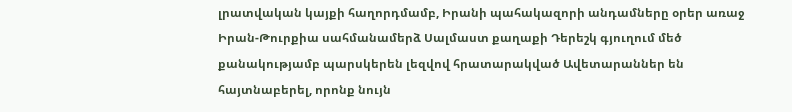լրատվական կայքի հաղորդմամբ, Իրանի պահակազորի անդամները օրեր առաջ Իրան-Թուրքիա սահմանամերձ Սալմաստ քաղաքի Դերեշկ գյուղում մեծ քանակությամբ պարսկերեն լեզվով հրատարակված Ավետարաններ են հայտնաբերել, որոնք նույն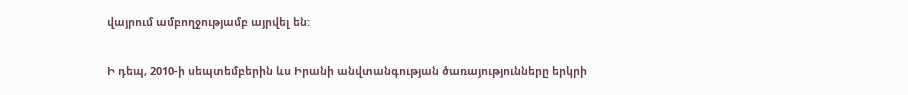վայրում ամբողջությամբ այրվել են:

Ի դեպ, 2010-ի սեպտեմբերին ևս Իրանի անվտանգության ծառայությունները երկրի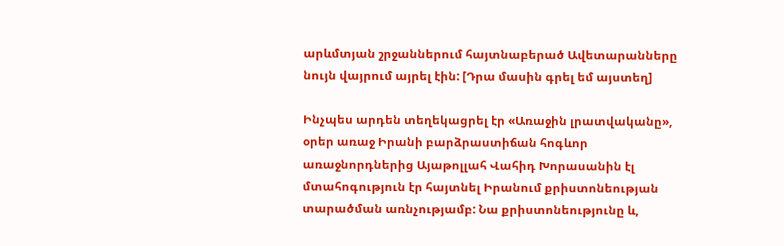արևմտյան շրջաններում հայտնաբերած Ավետարանները նույն վայրում այրել էին: [Դրա մասին գրել եմ այստեղ]

Ինչպես արդեն տեղեկացրել էր «Առաջին լրատվականը», օրեր առաջ Իրանի բարձրաստիճան հոգևոր առաջնորդներից Այաթոլլահ Վահիդ Խորասանին էլ մտահոգություն էր հայտնել Իրանում քրիստոնեության տարածման առնչությամբ: Նա քրիստոնեությունը և,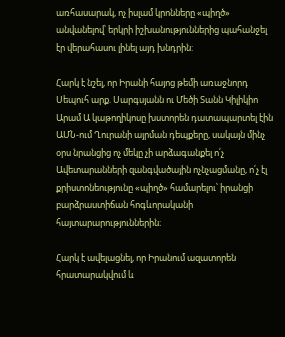առհասարակ, ոչ իսլամ կրոնները «պիղծ» անվանելով՝ երկրի իշխանություններից պահանջել էր վերահասու լինել այդ խնդրին:

Հարկ է նշել, որ Իրանի հայոց թեմի առաջնորդ Սեպուհ արք. Սարգսյանն ու Մեծի Տանն Կիլիկիո Արամ Ա կաթողիկոսը խստորեն դատապարտել էին ԱՄՆ-ում Ղուրանի այրման դեպքերը, սակայն մինչ օրս նրանցից ոչ մեկը չի արձագանքել ո՛չ Ավետարանների զանգվածային ոչնչացմանը, ո՛չ էլ քրիստոնեությունը «պիղծ» համարելու՝ իրանցի բարձրաստիճան հոգևորականի հայտարարություններին։

Հարկ է ավելացնել, որ Իրանում ազատորեն հրատարակվում և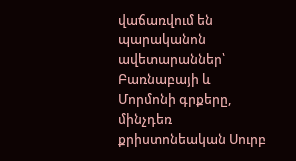վաճառվում են պարականոն ավետարաններ՝ Բառնաբայի և Մորմոնի գրքերը, մինչդեռ քրիստոնեական Սուրբ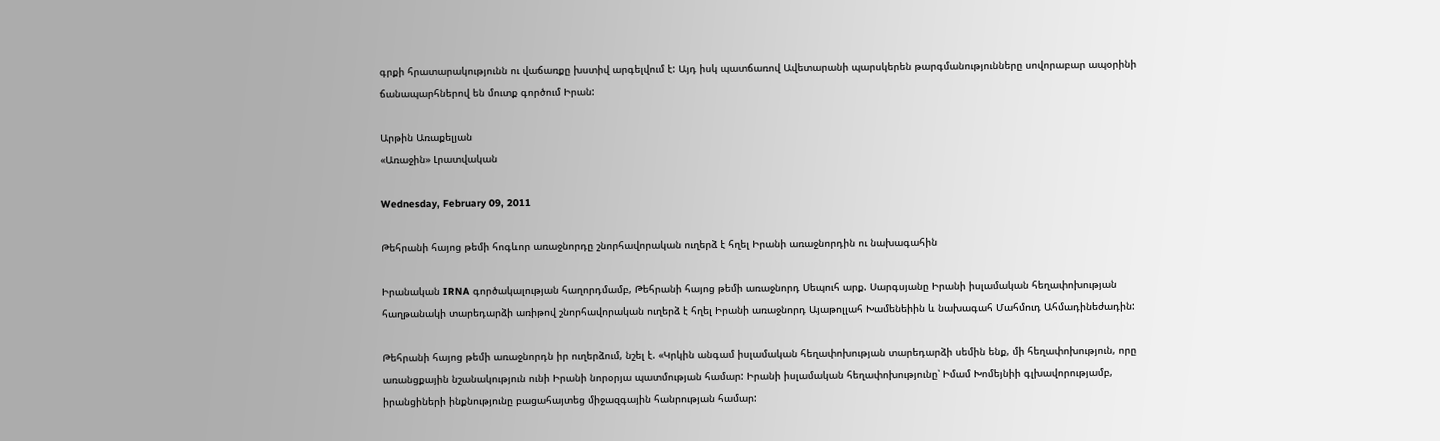գրքի հրատարակությունն ու վաճառքը խստիվ արգելվում է: Այդ իսկ պատճառով Ավետարանի պարսկերեն թարգմանությունները սովորաբար ապօրինի ճանապարհներով են մուտք գործում Իրան:

Արթին Առաքելյան
«Առաջին» Լրատվական

Wednesday, February 09, 2011

Թեհրանի հայոց թեմի հոգևոր առաջնորդը շնորհավորական ուղերձ է հղել Իրանի առաջնորդին ու նախագահին

Իրանական IRNA գործակալության հաղորդմամբ, Թեհրանի հայոց թեմի առաջնորդ Սեպուհ արք. Սարգսյանը Իրանի իսլամական հեղափոխության հաղթանակի տարեդարձի առիթով շնորհավորական ուղերձ է հղել Իրանի առաջնորդ Այաթոլլահ Խամենեիին և նախագահ Մահմուդ Ահմադինեժադին:

Թեհրանի հայոց թեմի առաջնորդն իր ուղերձում, նշել է. «Կրկին անգամ իսլամական հեղափոխության տարեդարձի սեմին ենք, մի հեղափոխություն, որը առանցքային նշանակություն ունի Իրանի նորօրյա պատմության համար: Իրանի իսլամական հեղափոխությունը՝ Իմամ Խոմեյնիի գլխավորությամբ, իրանցիների ինքնությունը բացահայտեց միջազգային հանրության համար: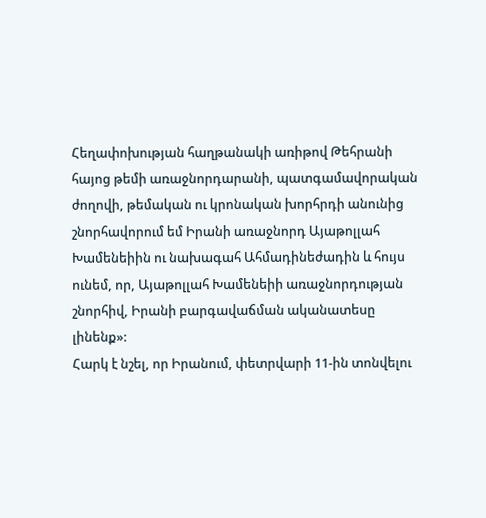Հեղափոխության հաղթանակի առիթով Թեհրանի հայոց թեմի առաջնորդարանի, պատգամավորական ժողովի, թեմական ու կրոնական խորհրդի անունից շնորհավորում եմ Իրանի առաջնորդ Այաթոլլահ Խամենեիին ու նախագահ Ահմադինեժադին և հույս ունեմ, որ, Այաթոլլահ Խամենեիի առաջնորդության շնորհիվ, Իրանի բարգավաճման ականատեսը լինենք»:
Հարկ է նշել, որ Իրանում, փետրվարի 11-ին տոնվելու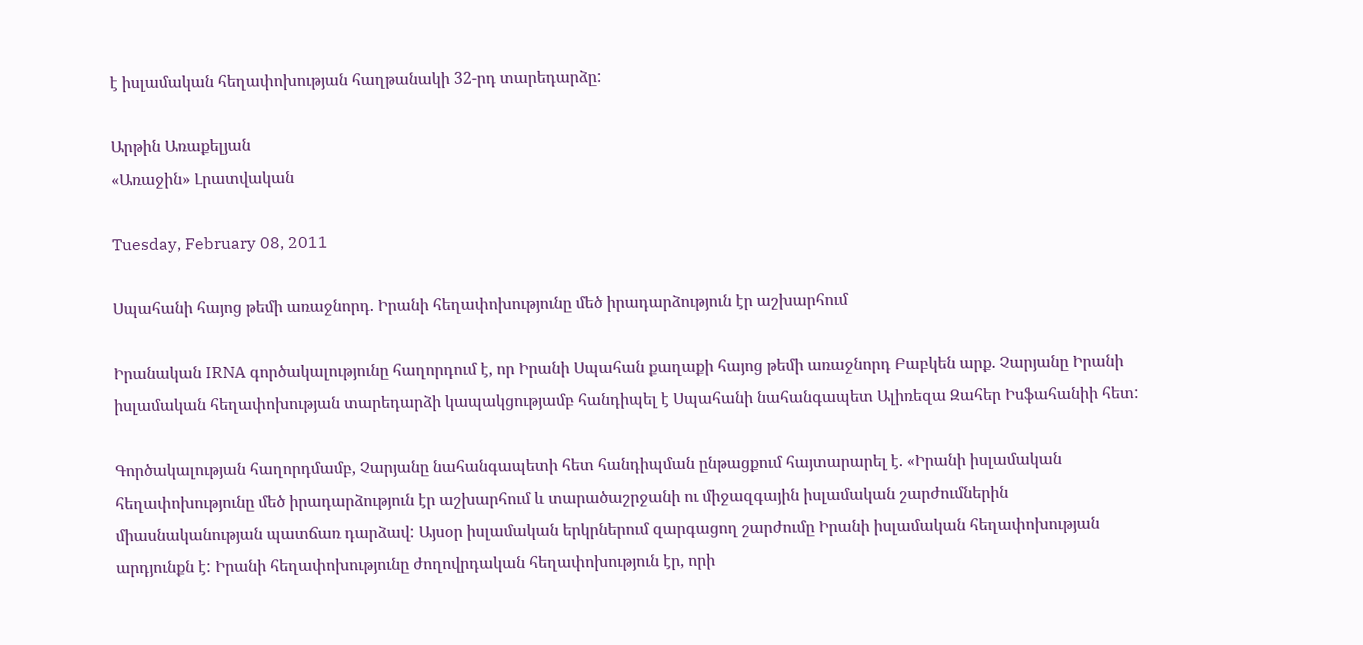է իսլամական հեղափոխության հաղթանակի 32-րդ տարեդարձը:

Արթին Առաքելյան
«Առաջին» Լրատվական

Tuesday, February 08, 2011

Սպահանի հայոց թեմի առաջնորդ. Իրանի հեղափոխությունը մեծ իրադարձություն էր աշխարհում

Իրանական IRNA գործակալությունը հաղորդում է, որ Իրանի Սպահան քաղաքի հայոց թեմի առաջնորդ Բաբկեն արք. Չարյանը Իրանի իսլամական հեղափոխության տարեդարձի կապակցությամբ հանդիպել է Սպահանի նահանգապետ Ալիռեզա Զահեր Իսֆահանիի հետ:

Գործակալության հաղորդմամբ, Չարյանը նահանգապետի հետ հանդիպման ընթացքում հայտարարել է. «Իրանի իսլամական հեղափոխությունը մեծ իրադարձություն էր աշխարհում և տարածաշրջանի ու միջազգային իսլամական շարժումներին միասնականության պատճառ դարձավ: Այսօր իսլամական երկրներում զարգացող շարժումը Իրանի իսլամական հեղափոխության արդյունքն է: Իրանի հեղափոխությունը ժողովրդական հեղափոխություն էր, որի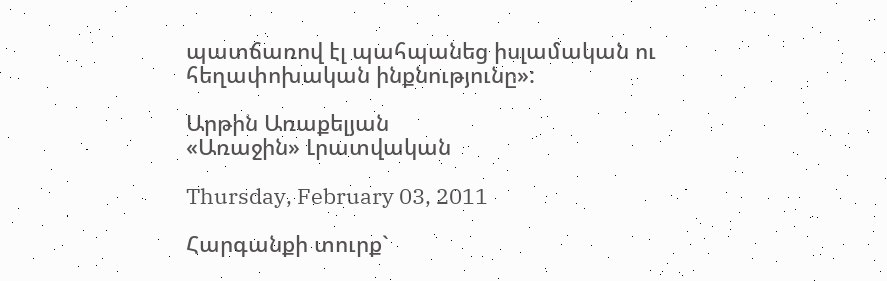պատճառով էլ պահպանեց իսլամական ու հեղափոխական ինքնությունը»:

Արթին Առաքելյան
«Առաջին» Լրատվական

Thursday, February 03, 2011

Հարգանքի տուրք`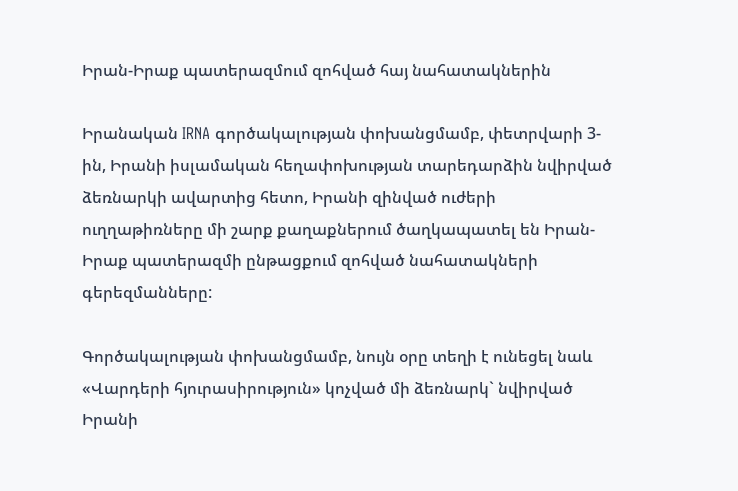Իրան-Իրաք պատերազմում զոհված հայ նահատակներին

Իրանական IRNA գործակալության փոխանցմամբ, փետրվարի 3-ին, Իրանի իսլամական հեղափոխության տարեդարձին նվիրված ձեռնարկի ավարտից հետո, Իրանի զինված ուժերի ուղղաթիռները մի շարք քաղաքներում ծաղկապատել են Իրան-Իրաք պատերազմի ընթացքում զոհված նահատակների գերեզմանները:

Գործակալության փոխանցմամբ, նույն օրը տեղի է ունեցել նաև «Վարդերի հյուրասիրություն» կոչված մի ձեռնարկ` նվիրված Իրանի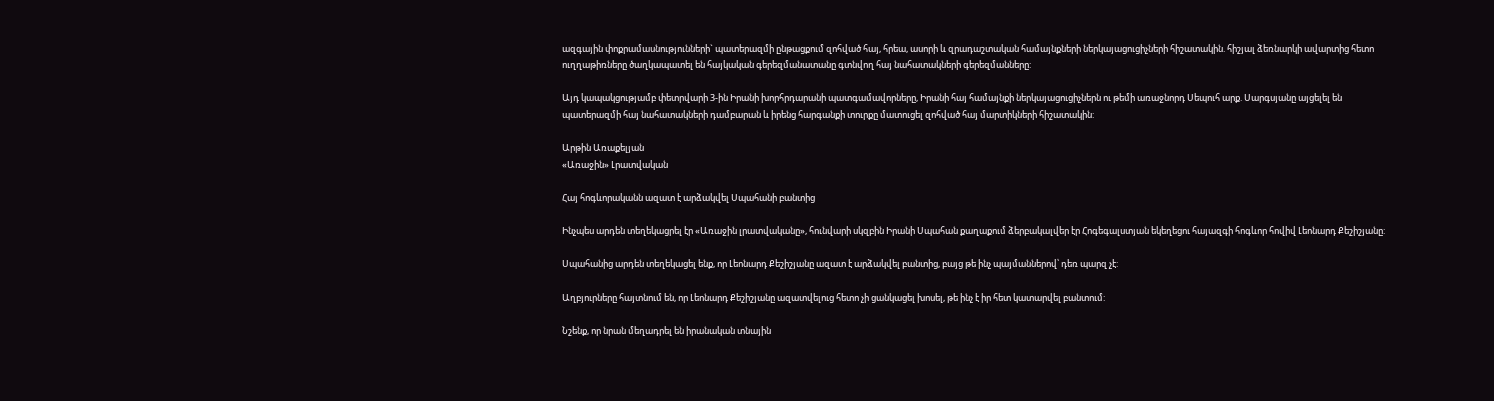ազգային փոքրամասնությունների` պատերազմի ընթացքում զոհված հայ, հրեա, ասորի և զրադաշտական համայնքների ներկայացուցիչների հիշատակին. հիշյալ ձեռնարկի ավարտից հետո ուղղաթիռները ծաղկապատել են հայկական գերեզմանատանը գտնվող հայ նահատակների գերեզմանները:

Այդ կապակցությամբ փետրվարի 3-ին Իրանի խորհրդարանի պատգամավորները, Իրանի հայ համայնքի ներկայացուցիչներն ու թեմի առաջնորդ Սեպուհ արք. Սարգսյանը այցելել են պատերազմի հայ նահատակների դամբարան և իրենց հարգանքի տուրքը մատուցել զոհված հայ մարտիկների հիշատակին:

Արթին Առաքելյան
«Առաջին» Լրատվական

Հայ հոգևորականն ազատ է արձակվել Սպահանի բանտից

Ինչպես արդեն տեղեկացրել էր «Առաջին լրատվականը», հունվարի սկզբին Իրանի Սպահան քաղաքում ձերբակալվեր էր Հոգեգալստյան եկեղեցու հայազգի հոգևոր հովիվ Լեոնարդ Քեշիշյանը:

Սպահանից արդեն տեղեկացել ենք, որ Լեոնարդ Քեշիշյանը ազատ է արձակվել բանտից, բայց թե ինչ պայմաններով՝ դեռ պարզ չէ:

Աղբյուրները հայտնում են, որ Լեոնարդ Քեշիշյանը ազատվելուց հետո չի ցանկացել խոսել, թե ինչ է իր հետ կատարվել բանտում:

Նշենք, որ նրան մեղադրել են իրանական տնային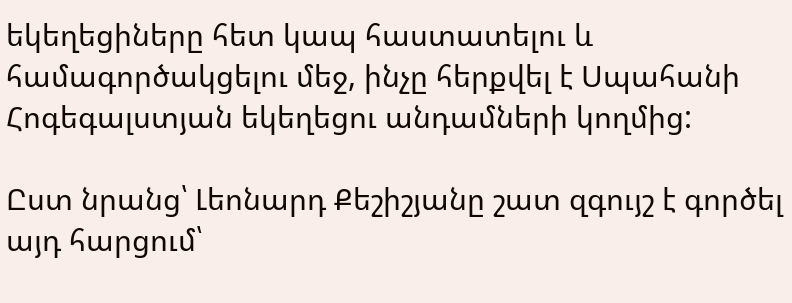եկեղեցիները հետ կապ հաստատելու և համագործակցելու մեջ, ինչը հերքվել է Սպահանի Հոգեգալստյան եկեղեցու անդամների կողմից:

Ըստ նրանց՝ Լեոնարդ Քեշիշյանը շատ զգույշ է գործել այդ հարցում՝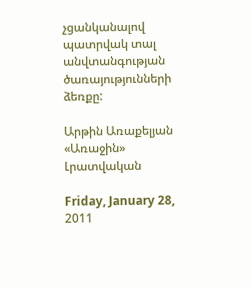չցանկանալով պատրվակ տալ անվտանգության ծառայությունների ձեռքը:

Արթին Առաքելյան
«Առաջին» Լրատվական

Friday, January 28, 2011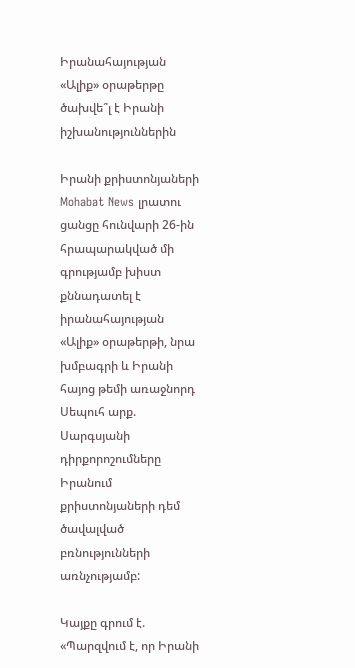Իրանահայության «Ալիք» օրաթերթը ծախվե՞լ է Իրանի իշխանություններին

Իրանի քրիստոնյաների Mohabat News լրատու ցանցը հունվարի 26-ին հրապարակված մի գրությամբ խիստ քննադատել է իրանահայության «Ալիք» օրաթերթի, նրա խմբագրի և Իրանի հայոց թեմի առաջնորդ Սեպուհ արք. Սարգսյանի դիրքորոշումները Իրանում քրիստոնյաների դեմ ծավալված բռնությունների առնչությամբ:

Կայքը գրում է. «Պարզվում է, որ Իրանի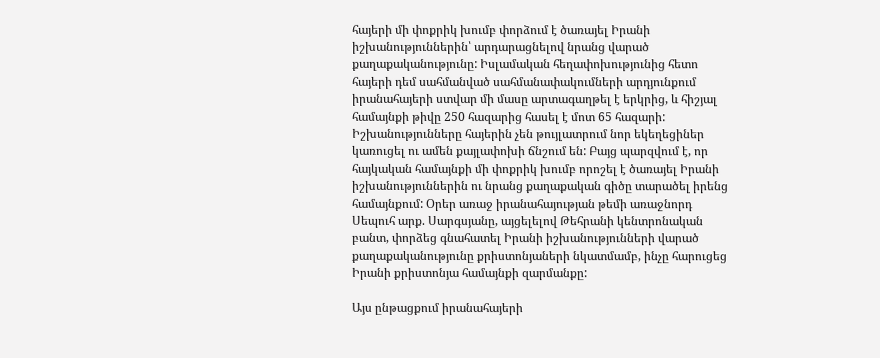հայերի մի փոքրիկ խումբ փորձում է ծառայել Իրանի իշխանություններին՝ արդարացնելով նրանց վարած քաղաքականությունը: Իսլամական հեղափոխությունից հետո հայերի դեմ սահմանված սահմանափակումների արդյունքում իրանահայերի ստվար մի մասը արտագաղթել է երկրից, և հիշյալ համայնքի թիվը 250 հազարից հասել է մոտ 65 հազարի: Իշխանությունները հայերին չեն թույլատրում նոր եկեղեցիներ կառուցել ու ամեն քայլափոխի ճնշում են: Բայց պարզվում է, որ հայկական համայնքի մի փոքրիկ խումբ որոշել է ծառայել Իրանի իշխանություններին ու նրանց քաղաքական գիծը տարածել իրենց համայնքում: Օրեր առաջ իրանահայության թեմի առաջնորդ Սեպուհ արք. Սարգսյանը, այցելելով Թեհրանի կենտրոնական բանտ, փորձեց գնահատել Իրանի իշխանությունների վարած քաղաքականությունը քրիստոնյաների նկատմամբ, ինչը հարուցեց Իրանի քրիստոնյա համայնքի զարմանքը:

Այս ընթացքում իրանահայերի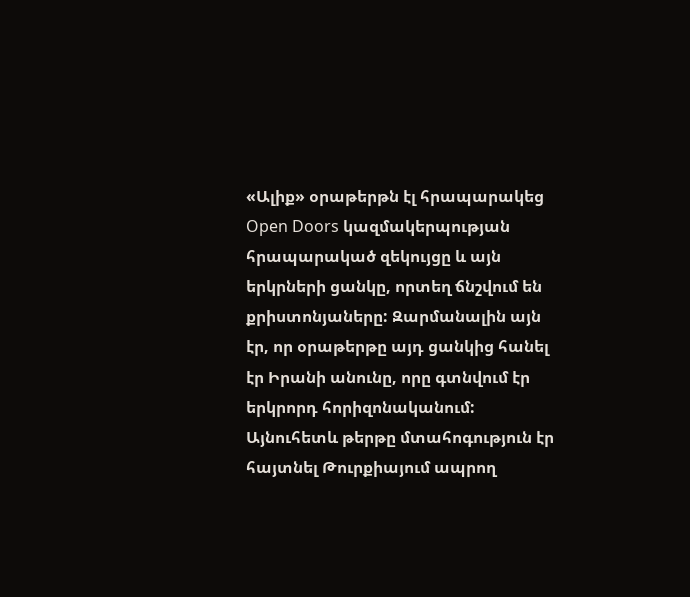«Ալիք» օրաթերթն էլ հրապարակեց Open Doors կազմակերպության հրապարակած զեկույցը և այն երկրների ցանկը, որտեղ ճնշվում են քրիստոնյաները: Զարմանալին այն էր, որ օրաթերթը այդ ցանկից հանել էր Իրանի անունը, որը գտնվում էր երկրորդ հորիզոնականում: Այնուհետև թերթը մտահոգություն էր հայտնել Թուրքիայում ապրող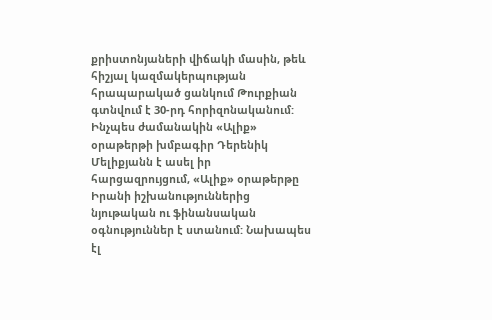քրիստոնյաների վիճակի մասին, թեև հիշյալ կազմակերպության հրապարակած ցանկում Թուրքիան գտնվում է 30-րդ հորիզոնականում: Ինչպես ժամանակին «Ալիք» օրաթերթի խմբագիր Դերենիկ Մելիքյանն է ասել իր հարցազրույցում, «Ալիք» օրաթերթը Իրանի իշխանություններից նյութական ու ֆինանսական օգնություններ է ստանում: Նախապես էլ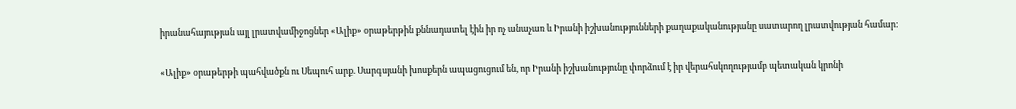իրանահայության այլ լրատվամիջոցներ «Ալիք» օրաթերթին քննադատել էին իր ոչ անաչառ և Իրանի իշխանությունների քաղաքականությանը սատարող լրատվության համար:

«Ալիք» օրաթերթի պահվածքն ու Սեպուհ արք. Սարգսյանի խոսքերն ապացուցում են, որ Իրանի իշխանությունը փորձում է իր վերահսկողությամբ պետական կրոնի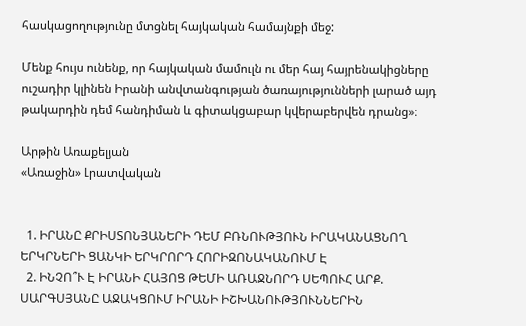հասկացողությունը մտցնել հայկական համայնքի մեջ:

Մենք հույս ունենք, որ հայկական մամուլն ու մեր հայ հայրենակիցները ուշադիր կլինեն Իրանի անվտանգության ծառայությունների լարած այդ թակարդին դեմ հանդիման և գիտակցաբար կվերաբերվեն դրանց»։

Արթին Առաքելյան
«Առաջին» Լրատվական


  1. ԻՐԱՆԸ ՔՐԻՍՏՈՆՅԱՆԵՐԻ ԴԵՄ ԲՌՆՈՒԹՅՈՒՆ ԻՐԱԿԱՆԱՑՆՈՂ ԵՐԿՐՆԵՐԻ ՑԱՆԿԻ ԵՐԿՐՈՐԴ ՀՈՐԻԶՈՆԱԿԱՆՈՒՄ Է
  2. ԻՆՉՈ՞Ւ Է ԻՐԱՆԻ ՀԱՅՈՑ ԹԵՄԻ ԱՌԱՋՆՈՐԴ ՍԵՊՈՒՀ ԱՐՔ. ՍԱՐԳՍՅԱՆԸ ԱՋԱԿՑՈՒՄ ԻՐԱՆԻ ԻՇԽԱՆՈՒԹՅՈՒՆՆԵՐԻՆ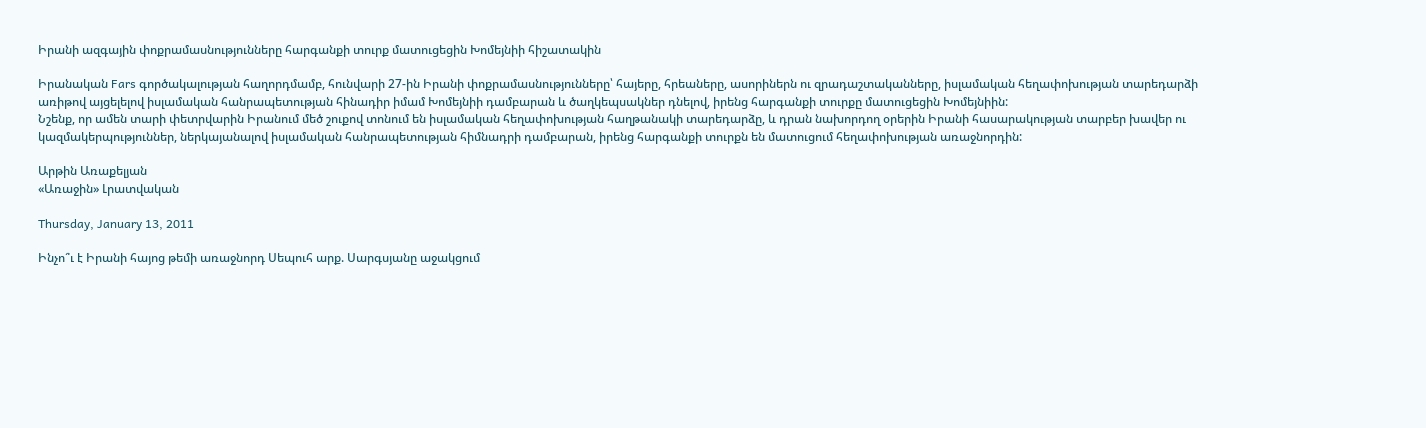Իրանի ազգային փոքրամասնությունները հարգանքի տուրք մատուցեցին Խոմեյնիի հիշատակին

Իրանական Fars գործակալության հաղորդմամբ, հունվարի 27-ին Իրանի փոքրամասնությունները՝ հայերը, հրեաները, ասորիներն ու զրադաշտականները, իսլամական հեղափոխության տարեդարձի առիթով այցելելով իսլամական հանրապետության հինադիր իմամ Խոմեյնիի դամբարան և ծաղկեպսակներ դնելով, իրենց հարգանքի տուրքը մատուցեցին Խոմեյնիին:
Նշենք, որ ամեն տարի փետրվարին Իրանում մեծ շուքով տոնում են իսլամական հեղափոխության հաղթանակի տարեդարձը, և դրան նախորդող օրերին Իրանի հասարակության տարբեր խավեր ու կազմակերպություններ, ներկայանալով իսլամական հանրապետության հիմնադրի դամբարան, իրենց հարգանքի տուրքն են մատուցում հեղափոխության առաջնորդին:

Արթին Առաքելյան
«Առաջին» Լրատվական

Thursday, January 13, 2011

Ինչո՞ւ է Իրանի հայոց թեմի առաջնորդ Սեպուհ արք. Սարգսյանը աջակցում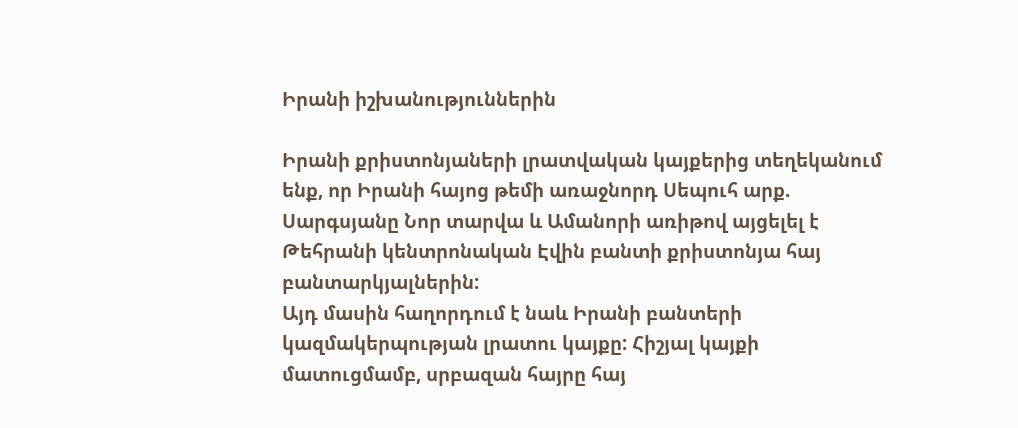Իրանի իշխանություններին

Իրանի քրիստոնյաների լրատվական կայքերից տեղեկանում ենք, որ Իրանի հայոց թեմի առաջնորդ Սեպուհ արք. Սարգսյանը Նոր տարվա և Ամանորի առիթով այցելել է Թեհրանի կենտրոնական Էվին բանտի քրիստոնյա հայ բանտարկյալներին:
Այդ մասին հաղորդում է նաև Իրանի բանտերի կազմակերպության լրատու կայքը: Հիշյալ կայքի մատուցմամբ, սրբազան հայրը հայ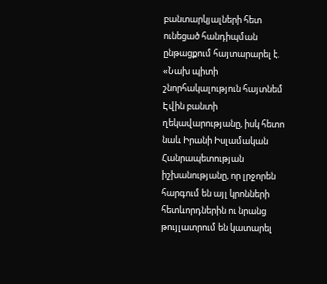բանտարկյալների հետ ունեցած հանդիպման ընթացքում հայտարարել է. «Նախ պիտի շնորհակալություն հայտնեմ Էվին բանտի ղեկավարությանը, իսկ հետո նաև Իրանի Իսլամական Հանրապետության իշխանությանը, որ լրջորեն հարգում են այլ կրոնների հետևորդներին ու նրանց թույլատրում են կատարել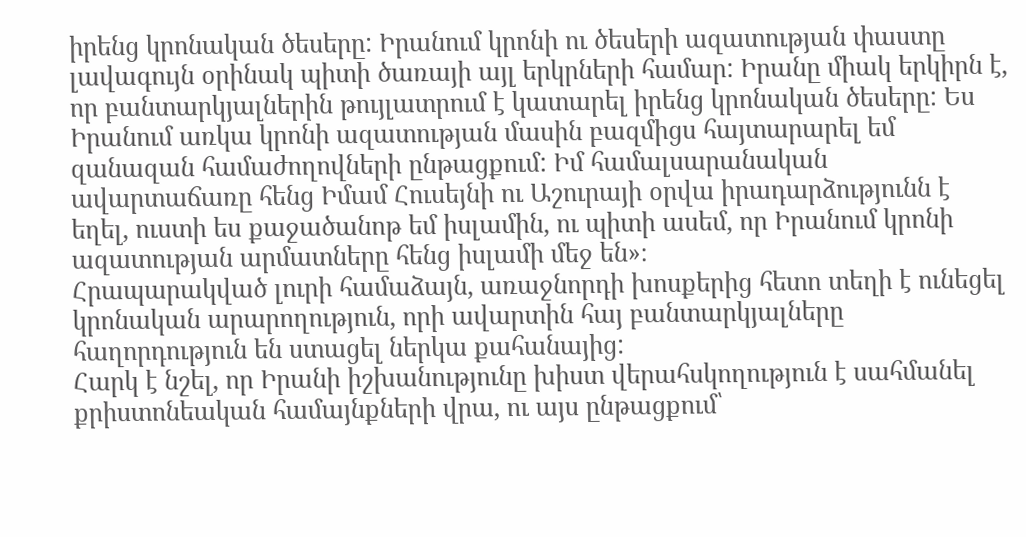իրենց կրոնական ծեսերը: Իրանում կրոնի ու ծեսերի ազատության փաստը լավագույն օրինակ պիտի ծառայի այլ երկրների համար: Իրանը միակ երկիրն է, որ բանտարկյալներին թույլատրում է կատարել իրենց կրոնական ծեսերը: Ես Իրանում առկա կրոնի ազատության մասին բազմիցս հայտարարել եմ զանազան համաժողովների ընթացքում: Իմ համալսարանական ավարտաճառը հենց Իմամ Հուսեյնի ու Աշուրայի օրվա իրադարձությունն է եղել, ուստի ես քաջածանոթ եմ իսլամին, ու պիտի ասեմ, որ Իրանում կրոնի ազատության արմատները հենց իսլամի մեջ են»։
Հրապարակված լուրի համաձայն, առաջնորդի խոսքերից հետո տեղի է ունեցել կրոնական արարողություն, որի ավարտին հայ բանտարկյալները հաղորդություն են ստացել ներկա քահանայից:
Հարկ է նշել, որ Իրանի իշխանությունը խիստ վերահսկողություն է սահմանել քրիստոնեական համայնքների վրա, ու այս ընթացքում՝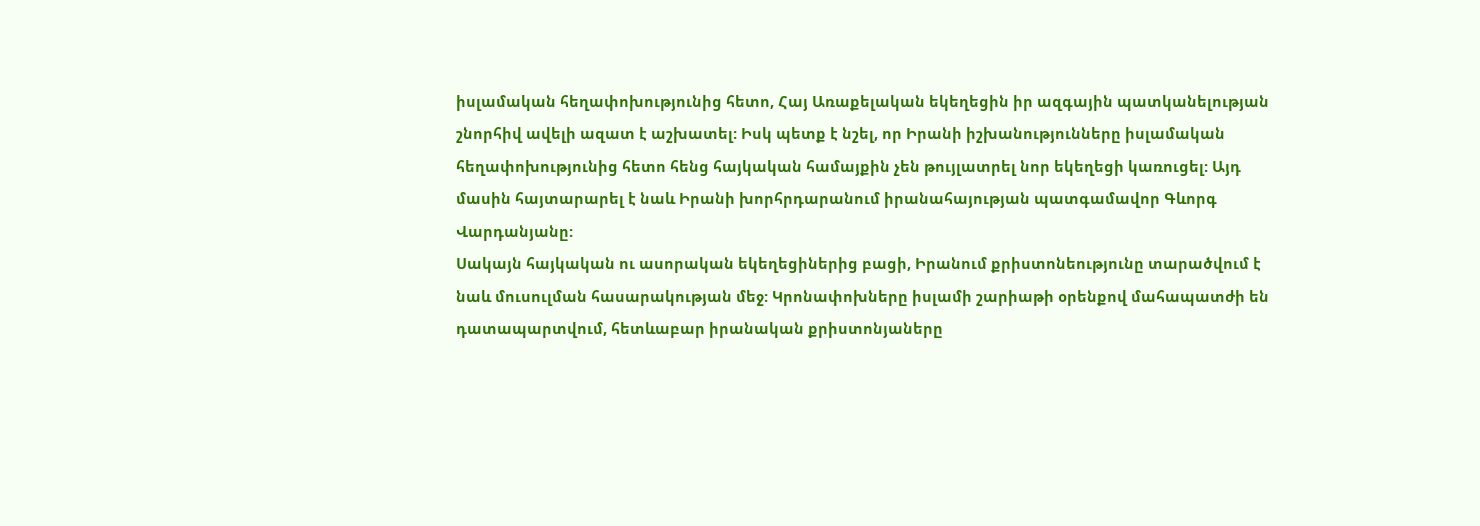իսլամական հեղափոխությունից հետո, Հայ Առաքելական եկեղեցին իր ազգային պատկանելության շնորհիվ ավելի ազատ է աշխատել: Իսկ պետք է նշել, որ Իրանի իշխանությունները իսլամական հեղափոխությունից հետո հենց հայկական համայքին չեն թույլատրել նոր եկեղեցի կառուցել: Այդ մասին հայտարարել է նաև Իրանի խորհրդարանում իրանահայության պատգամավոր Գևորգ Վարդանյանը:
Սակայն հայկական ու ասորական եկեղեցիներից բացի, Իրանում քրիստոնեությունը տարածվում է նաև մուսուլման հասարակության մեջ: Կրոնափոխները իսլամի շարիաթի օրենքով մահապատժի են դատապարտվում, հետևաբար իրանական քրիստոնյաները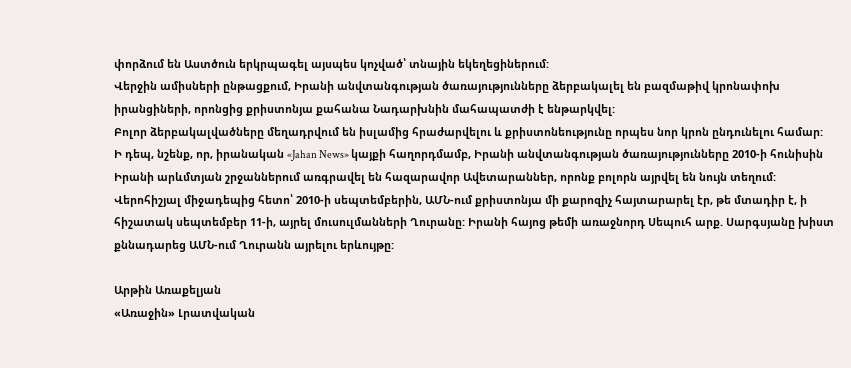փորձում են Աստծուն երկրպագել այսպես կոչված՝ տնային եկեղեցիներում:
Վերջին ամիսների ընթացքում, Իրանի անվտանգության ծառայությունները ձերբակալել են բազմաթիվ կրոնափոխ իրանցիների, որոնցից քրիստոնյա քահանա Նադարխնին մահապատժի է ենթարկվել:
Բոլոր ձերբակալվածները մեղադրվում են իսլամից հրաժարվելու և քրիստոնեությունը որպես նոր կրոն ընդունելու համար:
Ի դեպ, նշենք, որ, իրանական «Jahan News» կայքի հաղորդմամբ, Իրանի անվտանգության ծառայությունները 2010-ի հունիսին Իրանի արևմտյան շրջաններում առգրավել են հազարավոր Ավետարաններ, որոնք բոլորն այրվել են նույն տեղում:
Վերոհիշյալ միջադեպից հետո՝ 2010-ի սեպտեմբերին, ԱՄՆ-ում քրիստոնյա մի քարոզիչ հայտարարել էր, թե մտադիր է, ի հիշատակ սեպտեմբեր 11-ի, այրել մուսուլմանների Ղուրանը: Իրանի հայոց թեմի առաջնորդ Սեպուհ արք. Սարգսյանը խիստ քննադարեց ԱՄՆ-ում Ղուրանն այրելու երևույթը:

Արթին Առաքելյան
«Առաջին» Լրատվական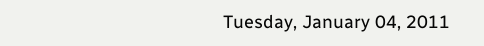Tuesday, January 04, 2011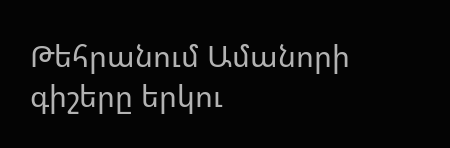Թեհրանում Ամանորի գիշերը երկու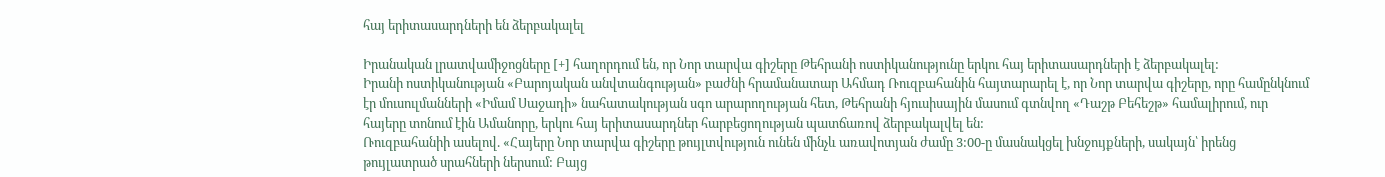հայ երիտասարդների են ձերբակալել

Իրանական լրատվամիջոցները [+] հաղորդում են, որ Նոր տարվա գիշերը Թեհրանի ոստիկանությունը երկու հայ երիտասարդների է ձերբակալել:
Իրանի ոստիկանության «Բարոյական անվտանգության» բաժնի հրամանատար Ահմադ Ռուզբահանին հայտարարել է, որ Նոր տարվա գիշերը, որը համընկնում էր մուսուլմանների «Իմամ Սաջադի» նահատակության սգո արարողության հետ, Թեհրանի հյուսիսային մասում գտնվող «Դաշթ Բեհեշթ» համալիրում, ուր հայերը տոնում էին Ամանորը, երկու հայ երիտասարդներ հարբեցողության պատճառով ձերբակալվել են:
Ռուզբահանիի ասելով. «Հայերը Նոր տարվա գիշերը թույլտվություն ունեն մինչև առավոտյան ժամը 3:00-ը մասնակցել խնջույքների, սակայն՝ իրենց թույլատրած սրահների ներսում: Բայց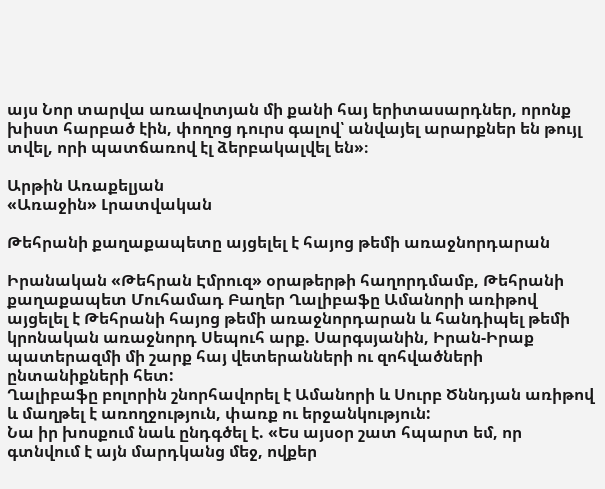այս Նոր տարվա առավոտյան մի քանի հայ երիտասարդներ, որոնք խիստ հարբած էին, փողոց դուրս գալով՝ անվայել արարքներ են թույլ տվել, որի պատճառով էլ ձերբակալվել են»։

Արթին Առաքելյան
«Առաջին» Լրատվական

Թեհրանի քաղաքապետը այցելել է հայոց թեմի առաջնորդարան

Իրանական «Թեհրան Էմրուզ» օրաթերթի հաղորդմամբ, Թեհրանի քաղաքապետ Մուհամադ Բաղեր Ղալիբաֆը Ամանորի առիթով այցելել է Թեհրանի հայոց թեմի առաջնորդարան և հանդիպել թեմի կրոնական առաջնորդ Սեպուհ արք. Սարգսյանին, Իրան-Իրաք պատերազմի մի շարք հայ վետերանների ու զոհվածների ընտանիքների հետ:
Ղալիբաֆը բոլորին շնորհավորել է Ամանորի և Սուրբ Ծննդյան առիթով և մաղթել է առողջություն, փառք ու երջանկություն:
Նա իր խոսքում նաև ընդգծել է. «Ես այսօր շատ հպարտ եմ, որ գտնվում է այն մարդկանց մեջ, ովքեր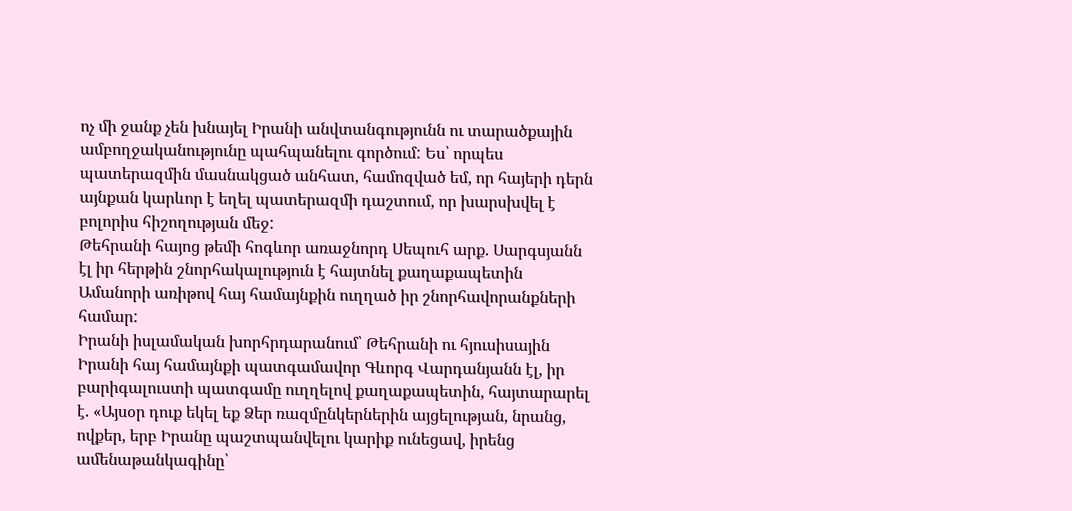ոչ մի ջանք չեն խնայել Իրանի անվտանգությունն ու տարածքային ամբողջականությունը պահպանելու գործում: Ես՝ որպես պատերազմին մասնակցած անհատ, համոզված եմ, որ հայերի դերն այնքան կարևոր է եղել պատերազմի դաշտում, որ խարսխվել է բոլորիս հիշողության մեջ:
Թեհրանի հայոց թեմի հոգևոր առաջնորդ Սեպուհ արք. Սարգսյանն էլ իր հերթին շնորհակալություն է հայտնել քաղաքապետին Ամանորի առիթով հայ համայնքին ուղղած իր շնորհավորանքների համար:
Իրանի իսլամական խորհրդարանում՝ Թեհրանի ու հյուսիսային Իրանի հայ համայնքի պատգամավոր Գևորգ Վարդանյանն էլ, իր բարիգալուստի պատգամը ուղղելով քաղաքապետին, հայտարարել է. «Այսօր դուք եկել եք Ձեր ռազմընկերներին այցելության, նրանց, ովքեր, երբ Իրանը պաշտպանվելու կարիք ունեցավ, իրենց ամենաթանկագինը՝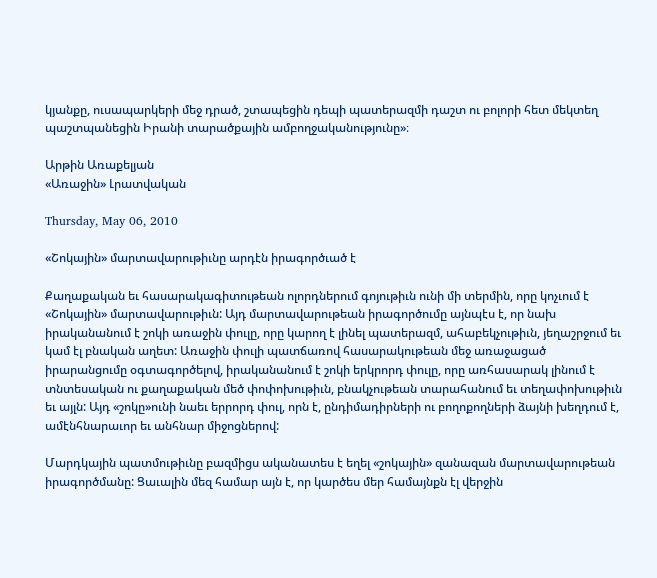կյանքը, ուսապարկերի մեջ դրած, շտապեցին դեպի պատերազմի դաշտ ու բոլորի հետ մեկտեղ պաշտպանեցին Իրանի տարածքային ամբողջականությունը»։

Արթին Առաքելյան
«Առաջին» Լրատվական

Thursday, May 06, 2010

«Շոկային» մարտավարութիւնը արդէն իրագործւած է

Քաղաքական եւ հասարակագիտութեան ոլորդներում գոյութիւն ունի մի տերմին, որը կոչւում է «Շոկային» մարտավարութիւն: Այդ մարտավարութեան իրագործումը այնպէս է, որ նախ իրականանում է շոկի առաջին փուլը, որը կարող է լինել պատերազմ, ահաբեկչութիւն, յեղաշրջում եւ կամ էլ բնական աղետ: Առաջին փուլի պատճառով հասարակութեան մեջ առաջացած իրարանցումը օգտագործելով, իրականանում է շոկի երկրորդ փուլը, որը առհասարակ լինում է տնտեսական ու քաղաքական մեծ փոփոխութիւն, բնակչութեան տարահանում եւ տեղափոխութիւն եւ այլն: Այդ «շոկը»ունի նաեւ երրորդ փուլ, որն է, ընդիմադիրների ու բողոքողների ձայնի խեղդում է, ամէնհնարաւոր եւ անհնար միջոցներով:

Մարդկային պատմութիւնը բազմիցս ականատես է եղել «շոկային» զանազան մարտավարութեան իրագործմանը: Ցաւալին մեզ համար այն է, որ կարծես մեր համայնքն էլ վերջին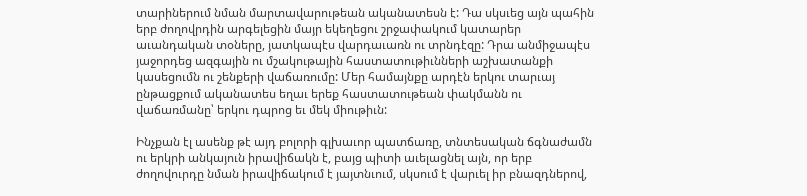տարիներում նման մարտավարութեան ականատեսն է: Դա սկսւեց այն պահին երբ ժողովրդին արգելեցին մայր եկեղեցու շրջափակում կատարեր աւանդական տօները, յատկապէս վարդաւառն ու տրնդէզը: Դրա անմիջապէս յաջորդեց ազգային ու մշակութային հաստատութիւնների աշխատանքի կասեցումն ու շենքերի վաճառումը: Մեր համայնքը արդէն երկու տարւայ ընթացքում ականատես եղաւ երեք հաստատութեան փակմանն ու վաճառմանը՝ երկու դպրոց եւ մեկ միութիւն:

Ինչքան էլ ասենք թէ այդ բոլորի գլխաւոր պատճառը, տնտեսական ճգնաժամն ու երկրի անկայուն իրավիճակն է, բայց պիտի աւելացնել այն, որ երբ ժողովուրդը նման իրավիճակում է յայտնւում, սկսում է վարւել իր բնազդներով,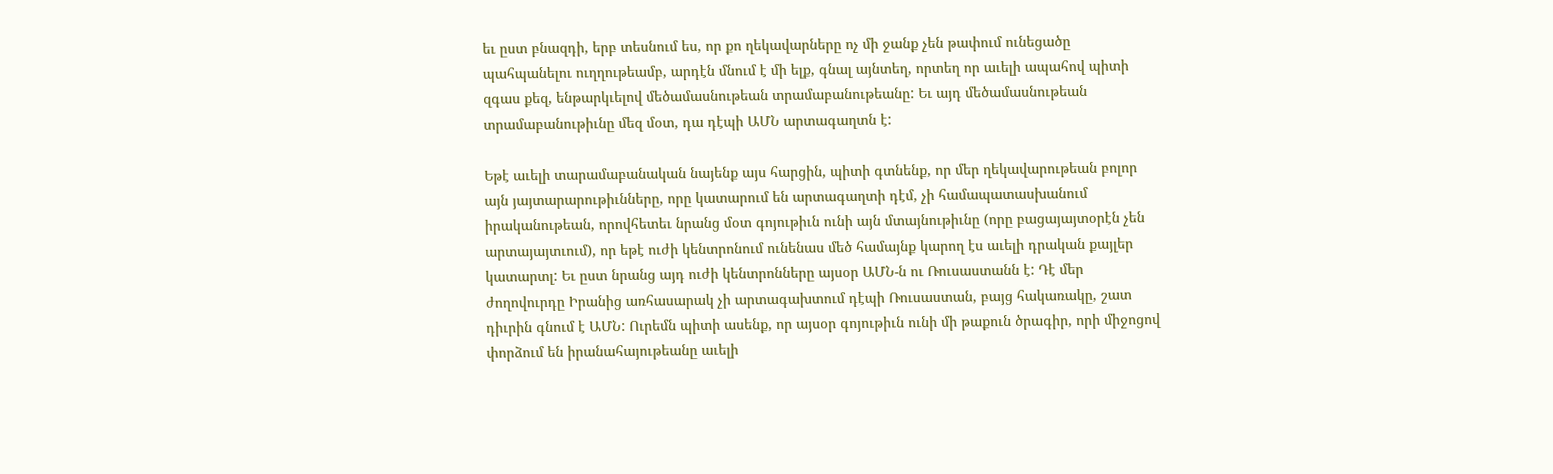եւ ըստ բնազդի, երբ տեսնում ես, որ քո ղեկավարները ոչ մի ջանք չեն թափում ունեցածը պահպանելու ուղղութեամբ, արդէն մնում է մի ելք, գնալ այնտեղ, որտեղ որ աւելի ապահով պիտի զգաս քեզ, ենթարկւելով մեծամասնութեան տրամաբանութեանը: Եւ այդ մեծամասնութեան տրամաբանութիւնը մեզ մօտ, դա դէպի ԱՄՆ արտագաղտն է:

Եթէ աւելի տարամաբանական նայենք այս հարցին, պիտի գտնենք, որ մեր ղեկավարութեան բոլոր այն յայտարարութիւնները, որը կատարում են արտագաղտի դէմ, չի համապատասխանում իրականութեան, որովհետեւ նրանց մօտ գոյութիւն ունի այն մտայնութիւնը (որը բացայայտօրէն չեն արտայայտւում), որ եթէ ուժի կենտրոնում ունենաս մեծ համայնք կարող էս աւելի դրական քայլեր կատարտլ: Եւ ըստ նրանց այդ ուժի կենտրոնները այսօր ԱՄՆ-ն ու Ռուսաստանն է: Դէ մեր ժողովուրդը Իրանից առհասարակ չի արտագախտում դէպի Ռուսաստան, բայց հակառակը, շատ դիւրին գնում է ԱՄՆ: Ուրեմն պիտի ասենք, որ այսօր գոյութիւն ունի մի թաքուն ծրագիր, որի միջոցով փորձում են իրանահայութեանը աւելի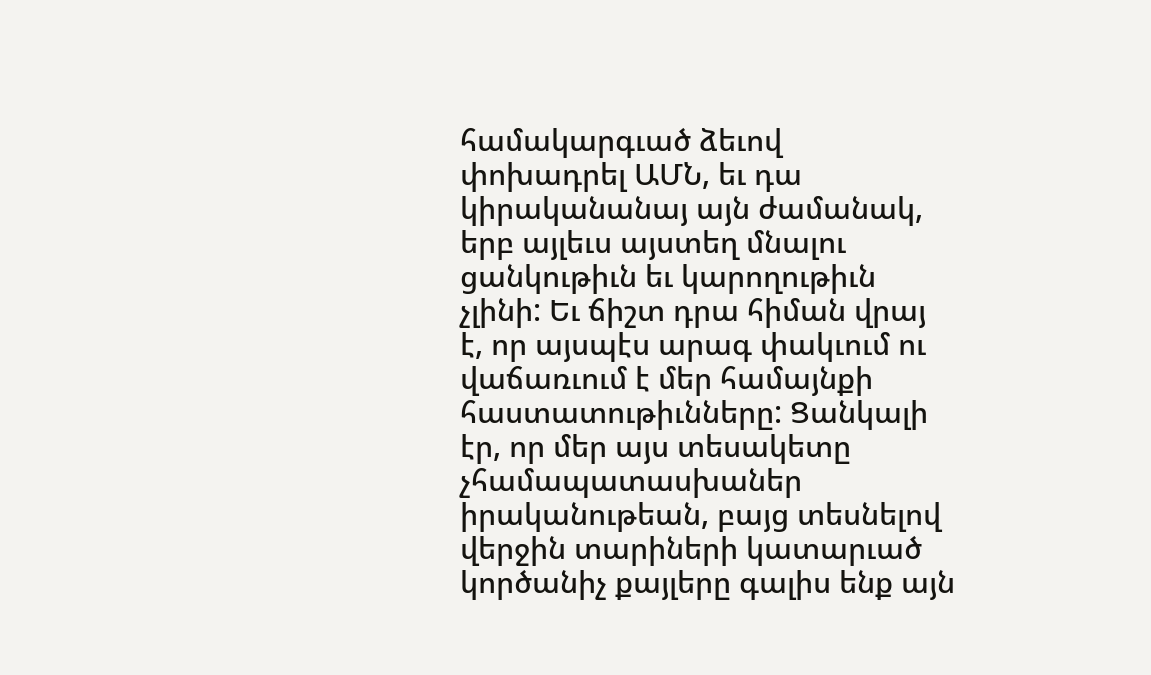համակարգւած ձեւով փոխադրել ԱՄՆ, եւ դա կիրականանայ այն ժամանակ, երբ այլեւս այստեղ մնալու ցանկութիւն եւ կարողութիւն չլինի: Եւ ճիշտ դրա հիման վրայ է, որ այսպէս արագ փակւում ու վաճառւում է մեր համայնքի հաստատութիւնները: Ցանկալի էր, որ մեր այս տեսակետը չհամապատասխաներ իրականութեան, բայց տեսնելով վերջին տարիների կատարւած կործանիչ քայլերը գալիս ենք այն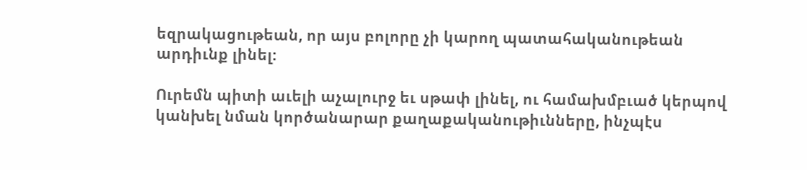եզրակացութեան, որ այս բոլորը չի կարող պատահականութեան արդիւնք լինել:

Ուրեմն պիտի աւելի աչալուրջ եւ սթափ լինել, ու համախմբւած կերպով կանխել նման կործանարար քաղաքականութիւնները, ինչպէս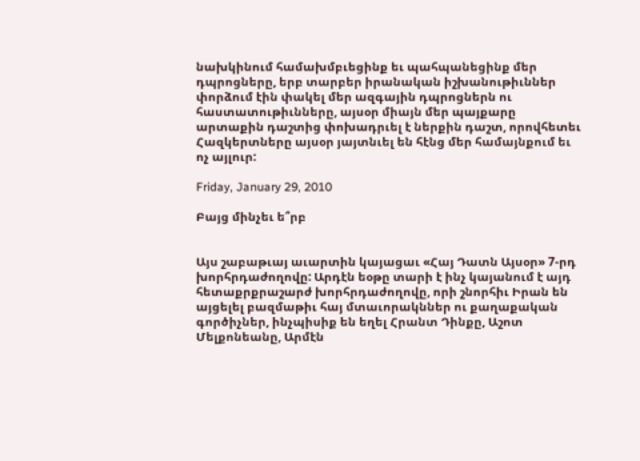նախկինում համախմբւեցինք եւ պահպանեցինք մեր դպրոցները, երբ տարբեր իրանական իշխանութիւններ փորձում էին փակել մեր ազգային դպրոցներն ու հաստատութիւնները, այսօր միայն մեր պայքարը արտաքին դաշտից փոխադրւել է ներքին դաշտ, որովհետեւ Հազկերտները այսօր յայտնւել են հէնց մեր համայնքում եւ ոչ այլուր:

Friday, January 29, 2010

Բայց մինչեւ ե՞րբ


Այս շաբաթւայ աւարտին կայացաւ «Հայ Դատն Այսօր» 7-րդ խորհրդաժողովը: Արդէն եօթը տարի է ինչ կայանում է այդ հետաքրքրաշարժ խորհրդաժողովը, որի շնորհիւ Իրան են այցելել բազմաթիւ հայ մտաւորակններ ու քաղաքական գործիչներ, ինչպիսիք են եղել Հրանտ Դինքը, Աշոտ Մելքոնեանը, Արմէն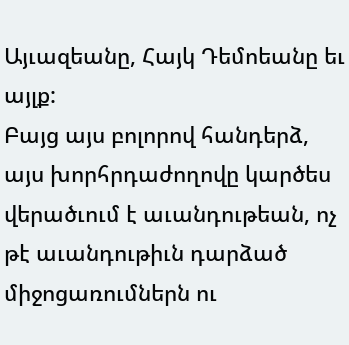Այւազեանը, Հայկ Դեմոեանը եւ այլք:
Բայց այս բոլորով հանդերձ, այս խորհրդաժողովը կարծես վերածւում է աւանդութեան, ոչ թէ աւանդութիւն դարձած միջոցառումներն ու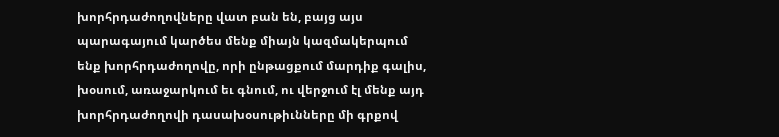խորհրդաժողովները վատ բան են, բայց այս պարագայում կարծես մենք միայն կազմակերպում ենք խորհրդաժողովը, որի ընթացքում մարդիք գալիս, խօսում, առաջարկում եւ գնում, ու վերջում էլ մենք այդ խորհրդաժողովի դասախօսութիւնները մի գրքով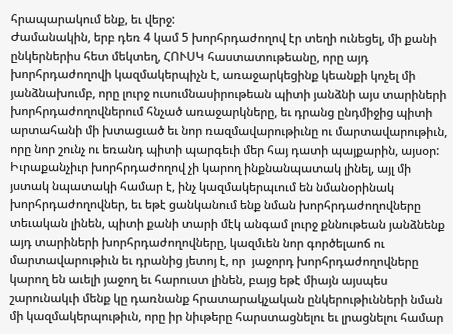հրապարակում ենք, եւ վերջ:
Ժամանակին, երբ դեռ 4 կամ 5 խորհրդաժողով էր տեղի ունեցել, մի քանի ընկերներիս հետ մեկտեղ, ՀՈՒՍԿ հաստատութեանը, որը այդ խորհրդաժողովի կազմակերպիչն է, առաջարկեցինք կեանքի կոչել մի յանձնախումբ, որը լուրջ ուսումնասիրութեան պիտի յանձնի այս տարիների խորհրդաժողովներում հնչած առաջարկները, եւ դրանց ընդմիջից պիտի արտահանի մի խտացւած եւ նոր ռազմավարութիւնը ու մարտավարութիւն, որը նոր շունչ ու եռանդ պիտի պարգեւի մեր հայ դատի պայքարին, այսօր:
Իւրաքանչիւր խորհրդաժողով չի կարող ինքնանպատակ լինել, այլ մի յստակ նպատակի համար է, ինչ կազմակերպւում են նմանօրինակ խորհրդաժողովներ, եւ եթէ ցանկանում ենք նման խորհրդաժողովները տեւական լինեն, պիտի քանի տարի մէկ անգամ լուրջ քննութեան յանձնենք այդ տարիների խորհրդաժողովները, կազմւեն նոր գործելաոճ ու մարտավարութիւն եւ դրանից յետոյ է, որ  յաջորդ խորհրդաժողովները կարող են աւելի յաջող եւ հարուստ լինեն, բայց եթէ միայն այսպես շարունակւի մենք կը դառնանք հրատարակչական ընկերութիւնների նման մի կազմակերպութիւն, որը իր նիւթերը հարստացնելու եւ լրացնելու համար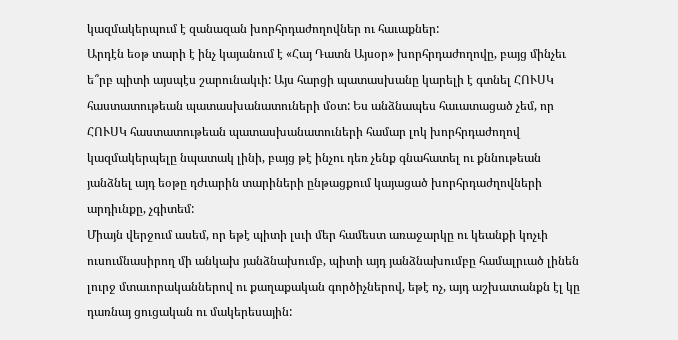կազմակերպում է զանազան խորհրդաժողովներ ու հաւաքներ:
Արդէն եօթ տարի է ինչ կայանում է «Հայ Դատն Այսօր» խորհրդաժողովը, բայց մինչեւ ե՞րբ պիտի այսպէս շարունակւի: Այս հարցի պատասխանը կարելի է գտնել ՀՈՒՍԿ հաստատութեան պատասխանատուների մօտ: Ես անձնապես հաւատացած չեմ, որ ՀՈՒՍԿ հաստատութեան պատասխանատուների համար լոկ խորհրդաժողով կազմակերպելը նպատակ լինի, բայց թէ ինչու դեռ չենք գնահատել ու քննութեան յանձնել այդ եօթը դժւարին տարիների ընթացքում կայացած խորհրդաժղովների արդիւնքը, չգիտեմ:
Միայն վերջում ասեմ, որ եթէ պիտի լսւի մեր համեստ առաջարկը ու կեանքի կոչւի ուսումնասիրող մի անկախ յանձնախումբ, պիտի այդ յանձնախումբը համալրւած լինեն լուրջ մտաւորականներով ու քաղաքական գործիչներով, եթէ ոչ, այդ աշխատանքն էլ կը դառնայ ցուցական ու մակերեսային: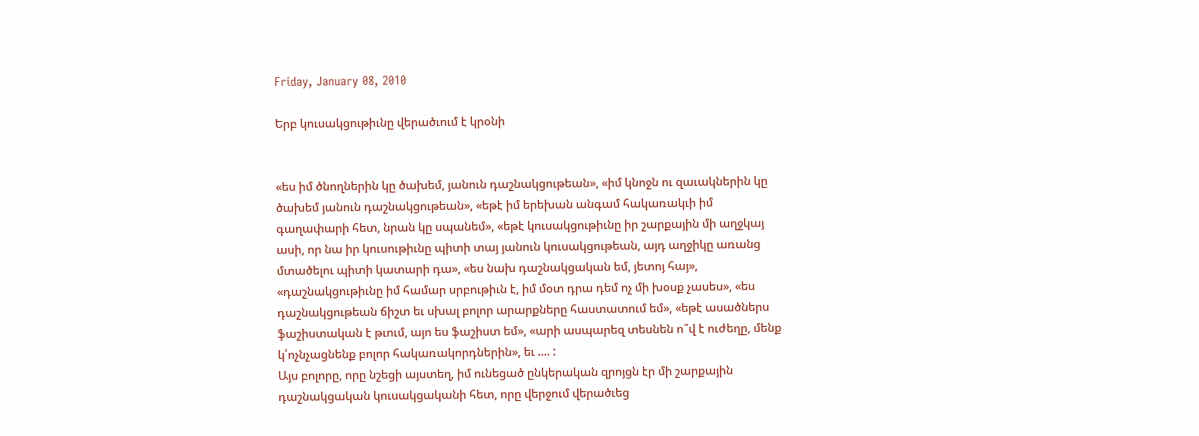Friday, January 08, 2010

Երբ կուսակցութիւնը վերածւում է կրօնի


«ես իմ ծնողներին կը ծախեմ, յանուն դաշնակցութեան», «իմ կնոջն ու զաւակներին կը ծախեմ յանուն դաշնակցութեան», «եթէ իմ երեխան անգամ հակառակւի իմ գաղափարի հետ, նրան կը սպանեմ», «եթէ կուսակցութիւնը իր շարքային մի աղջկայ ասի, որ նա իր կուսութիւնը պիտի տայ յանուն կուսակցութեան, այդ աղջիկը առանց մտածելու պիտի կատարի դա», «ես նախ դաշնակցական եմ, յետոյ հայ», «դաշնակցութիւնը իմ համար սրբութիւն է, իմ մօտ դրա դեմ ոչ մի խօսք չասես», «ես դաշնակցութեան ճիշտ եւ սխալ բոլոր արարքները հաստատում եմ», «եթէ ասածներս ֆաշիստական է թւում, այո ես ֆաշիստ եմ», «արի ասպարեզ տեսնեն ո՞վ է ուժեղը, մենք կ՛ոչնչացնենք բոլոր հակառակորդներին», եւ .... :
Այս բոլորը, որը նշեցի այստեղ, իմ ունեցած ընկերական զրոյցն էր մի շարքային դաշնակցական կուսակցականի հետ, որը վերջում վերածւեց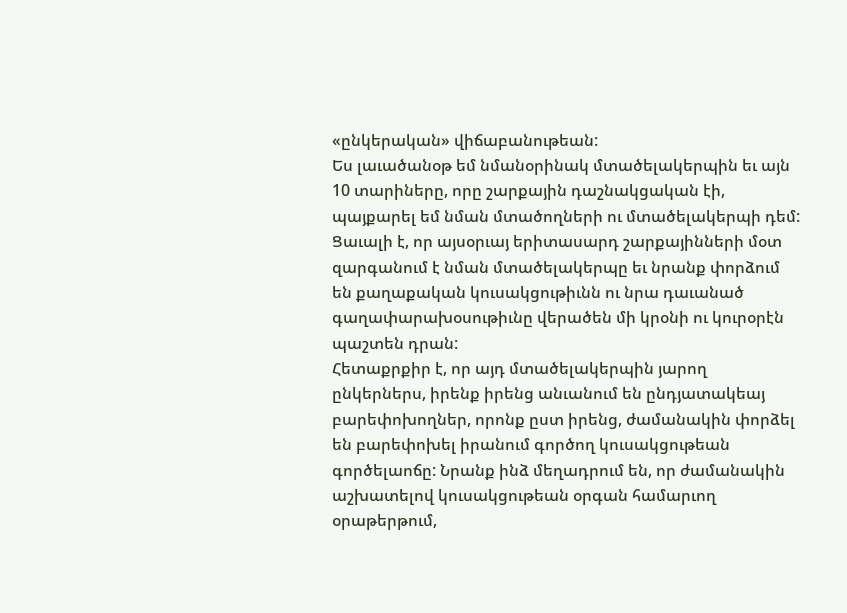«ընկերական» վիճաբանութեան:
Ես լաւածանօթ եմ նմանօրինակ մտածելակերպին եւ այն 10 տարիները, որը շարքային դաշնակցական էի, պայքարել եմ նման մտածողների ու մտածելակերպի դեմ: Ցաւալի է, որ այսօրւայ երիտասարդ շարքայինների մօտ զարգանում է նման մտածելակերպը եւ նրանք փորձում են քաղաքական կուսակցութիւնն ու նրա դաւանած գաղափարախօսութիւնը վերածեն մի կրօնի ու կուրօրէն պաշտեն դրան:
Հետաքրքիր է, որ այդ մտածելակերպին յարող ընկերներս, իրենք իրենց անւանում են ընդյատակեայ բարեփոխողներ, որոնք ըստ իրենց, ժամանակին փորձել են բարեփոխել իրանում գործող կուսակցութեան գործելաոճը: Նրանք ինձ մեղադրում են, որ ժամանակին աշխատելով կուսակցութեան օրգան համարւող օրաթերթում,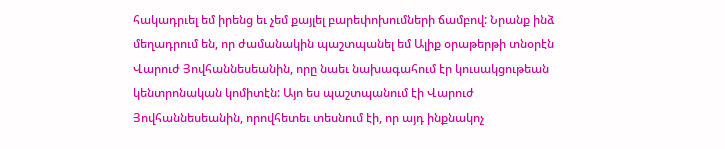հակադրւել եմ իրենց եւ չեմ քայլել բարեփոխումների ճամբով: Նրանք ինձ մեղադրում են, որ ժամանակին պաշտպանել եմ Ալիք օրաթերթի տնօրէն Վարուժ Յովհաննեսեանին, որը նաեւ նախագահում էր կուսակցութեան կենտրոնական կոմիտէն: Այո ես պաշտպանում էի Վարուժ Յովհաննեսեանին, որովհետեւ տեսնում էի, որ այդ ինքնակոչ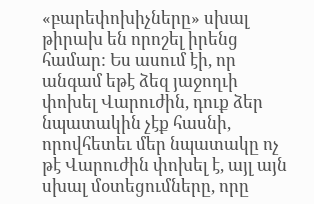«բարեփոխիչները» սխալ թիրախ են որոշել իրենց համար: Ես ասում էի, որ անգամ եթէ ձեզ յաջողւի փոխել Վարուժին, դուք ձեր նպատակին չէք հասնի, որովհետեւ մեր նպատակը ոչ թէ Վարուժին փոխել է, այլ այն սխալ մօտեցումները, որը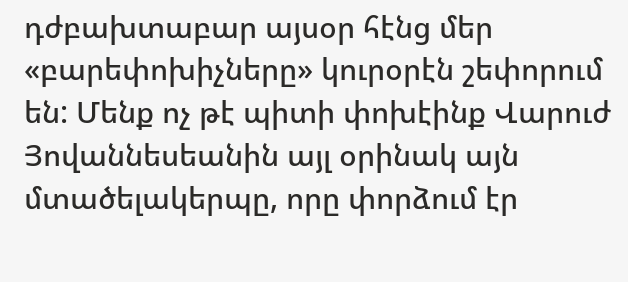դժբախտաբար այսօր հէնց մեր «բարեփոխիչները» կուրօրէն շեփորում են: Մենք ոչ թէ պիտի փոխէինք Վարուժ Յովաննեսեանին այլ օրինակ այն մտածելակերպը, որը փորձում էր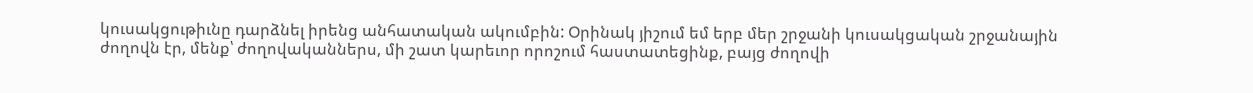կուսակցութիւնը դարձնել իրենց անհատական ակումբին: Օրինակ յիշում եմ երբ մեր շրջանի կուսակցական շրջանային ժողովն էր, մենք՝ ժողովականներս, մի շատ կարեւոր որոշում հաստատեցինք, բայց ժողովի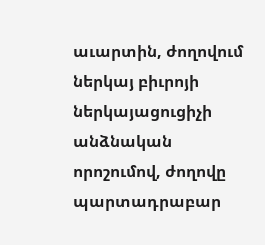աւարտին, ժողովում ներկայ բիւրոյի ներկայացուցիչի անձնական որոշումով, ժողովը պարտադրաբար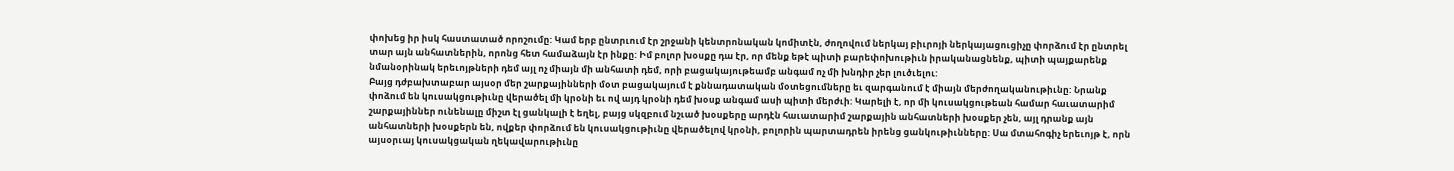փոխեց իր իսկ հաստատած որոշումը: Կամ երբ ընտրւում էր շրջանի կենտրոնական կոմիտէն, ժողովում ներկայ բիւրոյի ներկայացուցիչը փորձում էր ընտրել տար այն անհատներին, որոնց հետ համաձայն էր ինքը: Իմ բոլոր խօսքը դա էր, որ մենք եթէ պիտի բարեփոխութիւն իրականացնենք, պիտի պայքարենք նմանօրինակ երեւոյթների դեմ այլ ոչ միայն մի անհատի դեմ, որի բացակայութեամբ անգամ ոչ մի խնդիր չեր լուծւելու:
Բայց դժբախտաբար այսօր մեր շարքայինների մօտ բացակայում է քննադատական մօտեցումները եւ զարգանում է միայն մերժողականութիւնը: Նրանք փոձում են կուսակցութիւնը վերածել մի կրօնի եւ ով այդ կրօնի դեմ խօսք անգամ ասի պիտի մերժւի: Կարելի է, որ մի կուսակցութեան համար հաւատարիմ շարքայիններ ունենալը միշտ էլ ցանկալի է եղել, բայց սկզբում նշւած խօսքերը արդէն հաւատարիմ շարքային անհատների խօսքեր չեն, այլ դրանք այն անհատների խօսքերն են, ովքեր փորձում են կուսակցութիւնը վերածելով կրօնի, բոլորին պարտադրեն իրենց ցանկութիւնները: Սա մտահոգիչ երեւոյթ է, որն այսօրւայ կուսակցական ղեկավարութիւնը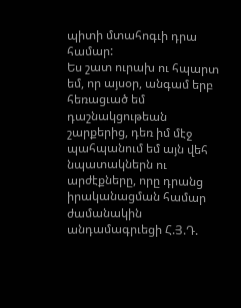պիտի մտահոգւի դրա համար:
Ես շատ ուրախ ու հպարտ եմ, որ այսօր, անգամ երբ հեռացւած եմ դաշնակցութեան շարքերից, դեռ իմ մէջ պահպանում եմ այն վեհ նպատակներն ու արժէքները, որը դրանց իրականացման համար ժամանակին անդամագրւեցի Հ.Յ.Դ.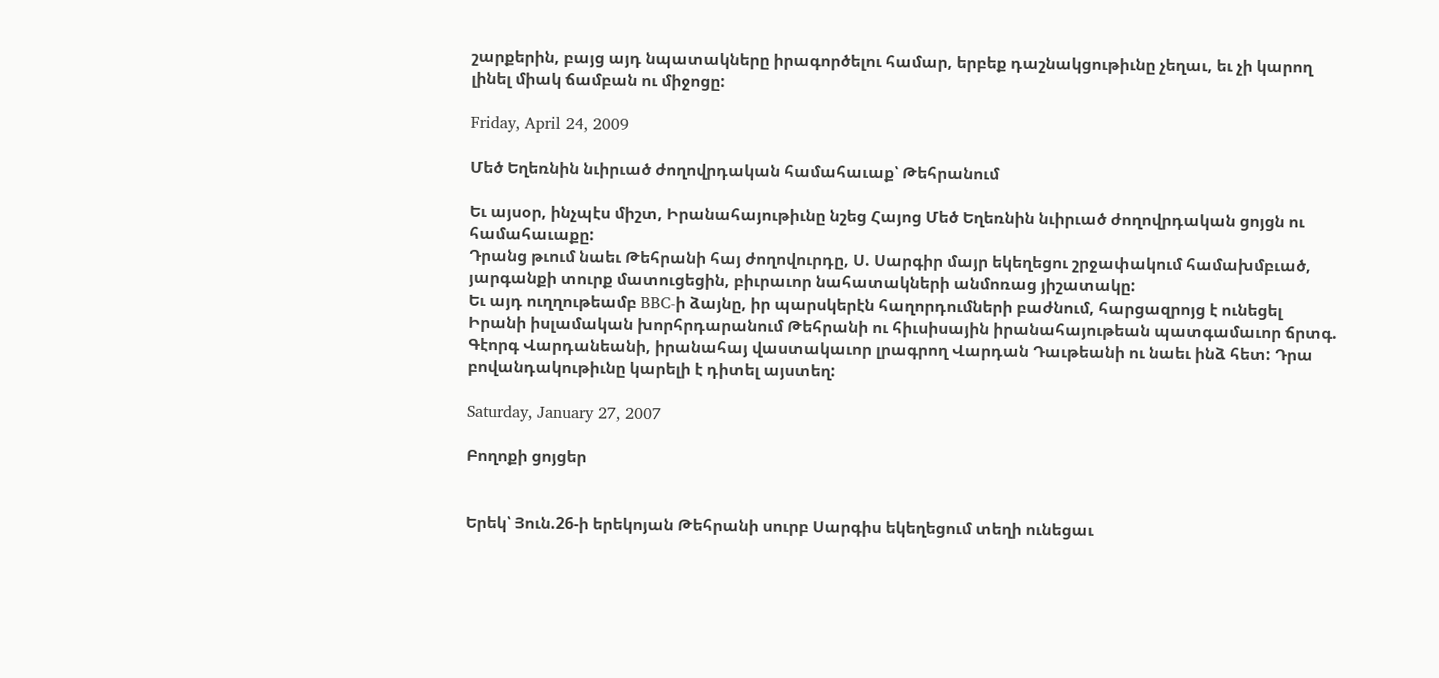շարքերին, բայց այդ նպատակները իրագործելու համար, երբեք դաշնակցութիւնը չեղաւ, եւ չի կարող լինել միակ ճամբան ու միջոցը:

Friday, April 24, 2009

Մեծ Եղեռնին նւիրւած ժողովրդական համահաւաք՝ Թեհրանում

Եւ այսօր, ինչպէս միշտ, Իրանահայութիւնը նշեց Հայոց Մեծ Եղեռնին նւիրւած ժողովրդական ցոյցն ու համահաւաքը:
Դրանց թւում նաեւ Թեհրանի հայ ժողովուրդը, Ս. Սարգիր մայր եկեղեցու շրջափակում համախմբւած, յարգանքի տուրք մատուցեցին, բիւրաւոր նահատակների անմոռաց յիշատակը:
Եւ այդ ուղղութեամբ BBC-ի ձայնը, իր պարսկերէն հաղորդումների բաժնում, հարցազրոյց է ունեցել Իրանի իսլամական խորհրդարանում Թեհրանի ու հիւսիսային իրանահայութեան պատգամաւոր ճրտգ. Գէորգ Վարդանեանի, իրանահայ վաստակաւոր լրագրող Վարդան Դաւթեանի ու նաեւ ինձ հետ: Դրա բովանդակութիւնը կարելի է դիտել այստեղ:

Saturday, January 27, 2007

Բողոքի ցոյցեր


Երեկ՝ Յուն.26-ի երեկոյան Թեհրանի սուրբ Սարգիս եկեղեցում տեղի ունեցաւ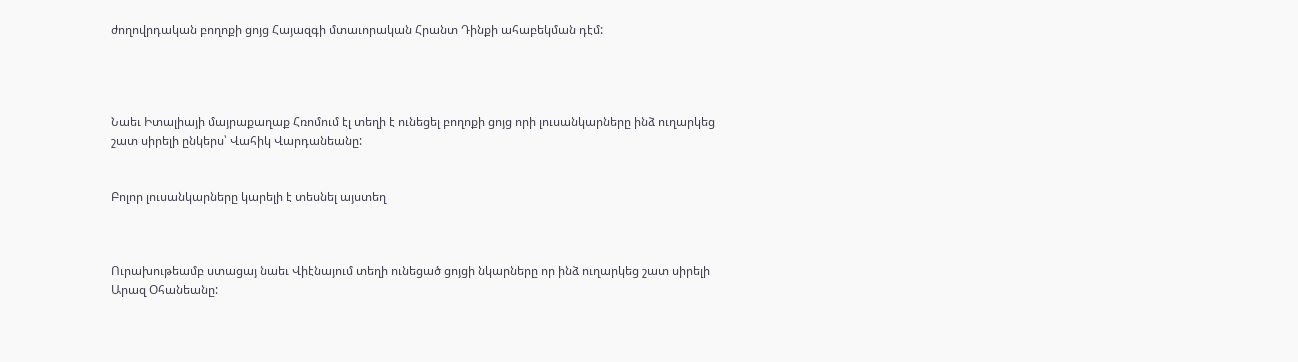ժողովրդական բողոքի ցոյց Հայազգի մտաւորական Հրանտ Դինքի ահաբեկման դէմ:




Նաեւ Իտալիայի մայրաքաղաք Հռոմում էլ տեղի է ունեցել բողոքի ցոյց որի լուսանկարները ինձ ուղարկեց շատ սիրելի ընկերս՝ Վահիկ Վարդանեանը:


Բոլոր լուսանկարները կարելի է տեսնել այստեղ



Ուրախութեամբ ստացայ նաեւ Վիէնայում տեղի ունեցած ցոյցի նկարները որ ինձ ուղարկեց շատ սիրելի Արազ Օհանեանը: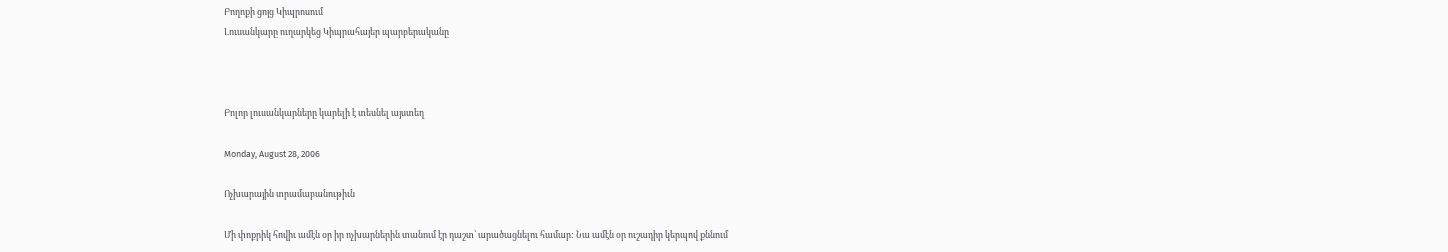Բողոքի ցոյց Կիպրոսում
Լուսանկարը ուղարկեց Կիպրահայեր պարբերականը



Բոլոր լուսանկարները կարելի է տեսնել այստեղ

Monday, August 28, 2006

Ոչխարային տրամաբանութիւն

Մի փոքրիկ հովիւ ամէն օր իր ոչխարներին տանում էր դաշտ՝ արածացնելու համար: Նա ամէն օր ուշադիր կերպով քննում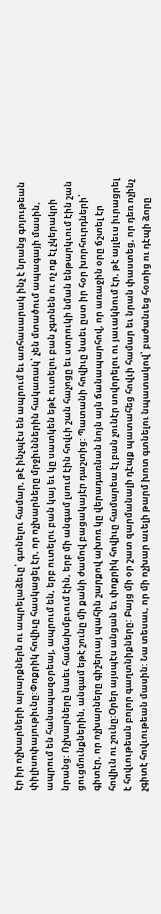էր իր ոչխարների արարքներն ու ապրելաձեւը՝ գտնելու համար, թէ ինչպէս են ապրում եւ առհասարակ ինչ է նրանց գոյութեան փիլիսոփայութիւնը:Փոքրիկ հովիւը հասկացել էր, որ ոչխարները մրջիւններին հակառակ՝ չեն մտածում ապագայի մասին, ապրում են հանապազօրեայ, ապրում են, երբ ուտելու բան կայ եւ կը սատկեն եթէ ուտելու բան չգտնեն ու ոչ ոք էլ չկերակրի նրանց: Ոչխարները նաեւ համախմբւում էին, երբ մի անգամ լսում էին հովւի շան հաչոցը եւ ստրուկի նման ենթարկւում էին շան ցուցմունքներին, անգամ եթէ շունը մի քանի ժամով բացակայէր դաշտից: Պատանի հովիւը նաեւ ըստ իր հօր խորհուրդների՝ գիտէր, որ ոչխարները գիշերւայ պահին շարքով ախոռ կը վերադառնան նոյն այն ճանապարհով, որ առաջին օրը ճշտել էր հովիւն ու շունը:Օրեր այսպէս անցան եւ փոքրիկ հովիւը համարեա էլ բան չունէր սովորելու ու յաւակնում էր, թէ այլեւս իւրացրել է հովւութեան բոլոր գաղտնիքները: Բայց մի օր շատ զարմանալի դէպք պատահեց հովւի համար եւ նրան փաստեց, որ դեռ ոչինչ չգիտէ հովւութեան մասին: Նա տեսաւ, որ մի ոչխար աւելի թարմ խոտ գտնելու նպատակով՝ բաժանւեց հօտից ու դէպի ձորը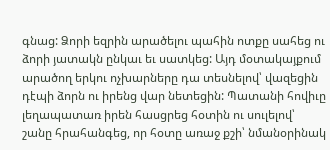գնաց: Ձորի եզրին արածելու պահին ոտքը սահեց ու ձորի յատակն ընկաւ եւ սատկեց: Այդ մօտակայքում արածող երկու ոչխարները դա տեսնելով՝ վազեցին դէպի ձորն ու իրենց վար նետեցին: Պատանի հովիւը լեղապատառ իրեն հասցրեց հօտին ու սուլելով՝ շանը հրահանգեց, որ հօտը առաջ քշի՝ նմանօրինակ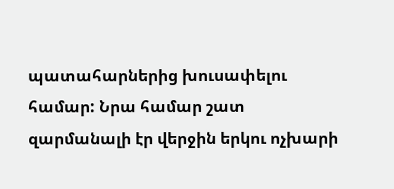պատահարներից խուսափելու համար: Նրա համար շատ զարմանալի էր վերջին երկու ոչխարի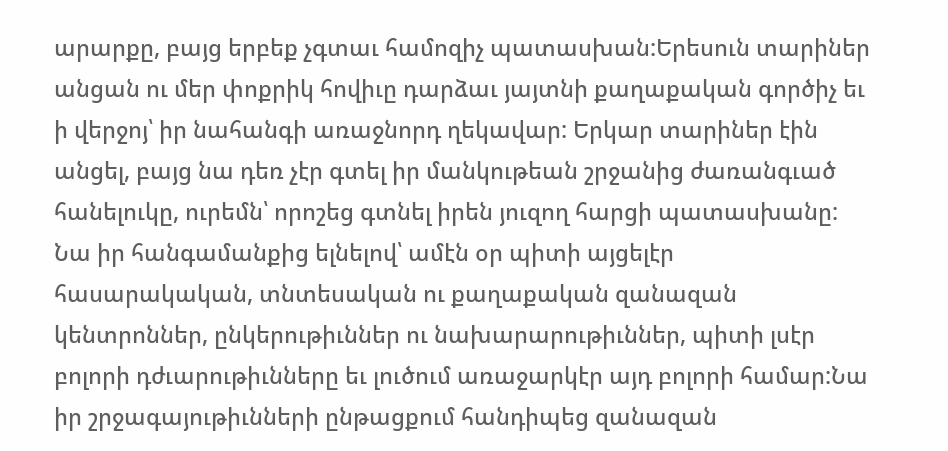արարքը, բայց երբեք չգտաւ համոզիչ պատասխան:Երեսուն տարիներ անցան ու մեր փոքրիկ հովիւը դարձաւ յայտնի քաղաքական գործիչ եւ ի վերջոյ՝ իր նահանգի առաջնորդ ղեկավար: Երկար տարիներ էին անցել, բայց նա դեռ չէր գտել իր մանկութեան շրջանից ժառանգւած հանելուկը, ուրեմն՝ որոշեց գտնել իրեն յուզող հարցի պատասխանը: Նա իր հանգամանքից ելնելով՝ ամէն օր պիտի այցելէր հասարակական, տնտեսական ու քաղաքական զանազան կենտրոններ, ընկերութիւններ ու նախարարութիւններ, պիտի լսէր բոլորի դժւարութիւնները եւ լուծում առաջարկէր այդ բոլորի համար:Նա իր շրջագայութիւնների ընթացքում հանդիպեց զանազան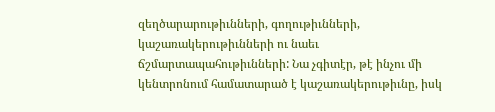զեղծարարութիւնների, գողութիւնների, կաշառակերութիւնների ու նաեւ ճշմարտապահութիւնների: Նա չգիտէր, թէ ինչու մի կենտրոնում համատարած է կաշառակերութիւնը, իսկ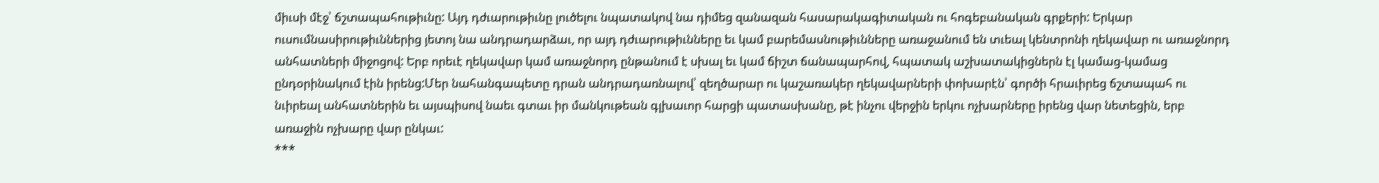միւսի մէջ՝ ճշտապահութիւնը: Այդ դժւարութիւնը լուծելու նպատակով նա դիմեց զանազան հասարակագիտական ու հոգեբանական գրքերի: Երկար ուսումնասիրութիւններից յետոյ նա անդրադարձաւ, որ այդ դժւարութիւնները եւ կամ բարեմասնութիւնները առաջանում են տւեալ կենտրոնի ղեկավար ու առաջնորդ անհատների միջոցով: Երբ որեւէ ղեկավար կամ առաջնորդ ընթանում է սխալ եւ կամ ճիշտ ճանապարհով, հպատակ աշխատակիցներն էլ կամաց-կամաց ընդօրինակում էին իրենց:Մեր նահանգապետը դրան անդրադառնալով՝ զեղծարար ու կաշառակեր ղեկավարների փոխարէն՝ գործի հրաւիրեց ճշտապահ ու նւիրեալ անհատներին եւ այսպիսով նաեւ գտաւ իր մանկութեան գլխաւոր հարցի պատասխանը, թէ ինչու վերջին երկու ոչխարները իրենց վար նետեցին, երբ առաջին ոչխարը վար ընկաւ:
***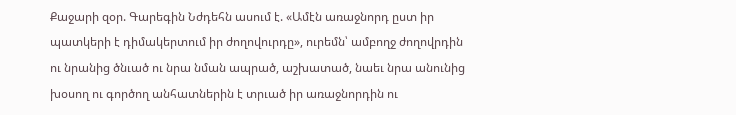Քաջարի զօր. Գարեգին Նժդեհն ասում է. «Ամէն առաջնորդ ըստ իր պատկերի է դիմակերտում իր ժողովուրդը», ուրեմն՝ ամբողջ ժողովրդին ու նրանից ծնւած ու նրա նման ապրած, աշխատած, նաեւ նրա անունից խօսող ու գործող անհատներին է տրւած իր առաջնորդին ու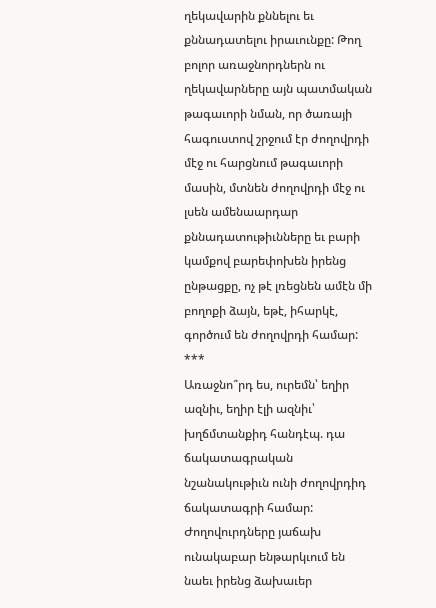ղեկավարին քննելու եւ քննադատելու իրաւունքը: Թող բոլոր առաջնորդներն ու ղեկավարները այն պատմական թագաւորի նման, որ ծառայի հագուստով շրջում էր ժողովրդի մէջ ու հարցնում թագաւորի մասին, մտնեն ժողովրդի մէջ ու լսեն ամենաարդար քննադատութիւնները եւ բարի կամքով բարեփոխեն իրենց ընթացքը, ոչ թէ լռեցնեն ամէն մի բողոքի ձայն, եթէ, իհարկէ, գործում են ժողովրդի համար:
***
Առաջնո՞րդ ես, ուրեմն՝ եղիր ազնիւ, եղիր էլի ազնիւ՝ խղճմտանքիդ հանդէպ. դա ճակատագրական նշանակութիւն ունի ժողովրդիդ ճակատագրի համար: Ժողովուրդները յաճախ ունակաբար ենթարկւում են նաեւ իրենց ձախաւեր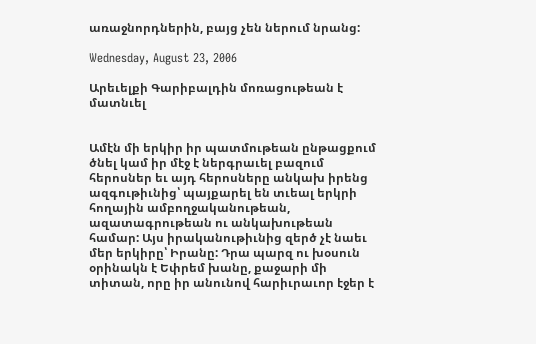առաջնորդներին, բայց չեն ներում նրանց:

Wednesday, August 23, 2006

Արեւելքի Գարիբալդին մոռացութեան է մատնւել


Ամէն մի երկիր իր պատմութեան ընթացքում ծնել կամ իր մէջ է ներգրաւել բազում հերոսներ եւ այդ հերոսները անկախ իրենց ազգութիւնից՝ պայքարել են տւեալ երկրի հողային ամբողջականութեան, ազատագրութեան ու անկախութեան համար: Այս իրականութիւնից զերծ չէ նաեւ մեր երկիրը՝ Իրանը: Դրա պարզ ու խօսուն օրինակն է Եփրեմ խանը, քաջարի մի տիտան, որը իր անունով հարիւրաւոր էջեր է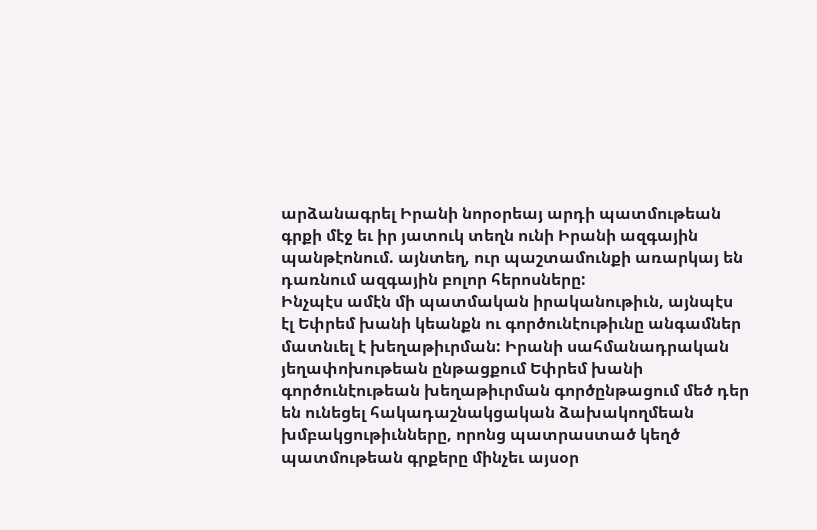արձանագրել Իրանի նորօրեայ արդի պատմութեան գրքի մէջ եւ իր յատուկ տեղն ունի Իրանի ազգային պանթէոնում. այնտեղ, ուր պաշտամունքի առարկայ են դառնում ազգային բոլոր հերոսները:
Ինչպէս ամէն մի պատմական իրականութիւն, այնպէս էլ Եփրեմ խանի կեանքն ու գործունէութիւնը անգամներ մատնւել է խեղաթիւրման: Իրանի սահմանադրական յեղափոխութեան ընթացքում Եփրեմ խանի գործունէութեան խեղաթիւրման գործընթացում մեծ դեր են ունեցել հակադաշնակցական ձախակողմեան խմբակցութիւնները, որոնց պատրաստած կեղծ պատմութեան գրքերը մինչեւ այսօր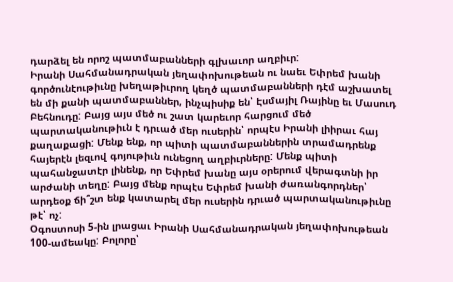դարձել են որոշ պատմաբանների գլխաւոր աղբիւր:
Իրանի Սահմանադրական յեղափոխութեան ու նաեւ Եփրեմ խանի գործունէութիւնը խեղաթիւրող կեղծ պատմաբանների դէմ աշխատել են մի քանի պատմաբաններ, ինչպիսիք են՝ Էսմայիլ Ռայինը եւ Մասուդ Բեհնուդը: Բայց այս մեծ ու շատ կարեւոր հարցում մեծ պարտականութիւն է դրւած մեր ուսերին՝ որպէս Իրանի լիիրաւ հայ քաղաքացի: Մենք ենք, որ պիտի պատմաբաններին տրամադրենք հայերէն լեզւով գոյութիւն ունեցող աղբիւրները: Մենք պիտի պահանջատէր լինենք, որ Եփրեմ խանը այս օրերում վերագտնի իր արժանի տեղը: Բայց մենք որպէս Եփրեմ խանի ժառանգորդներ՝ արդեօք ճի՞շտ ենք կատարել մեր ուսերին դրւած պարտականութիւնը թէ՝ ոչ:
Օգոստոսի 5-ին լրացաւ Իրանի Սահմանադրական յեղափոխութեան 100-ամեակը: Բոլորը՝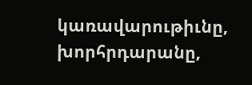կառավարութիւնը, խորհրդարանը,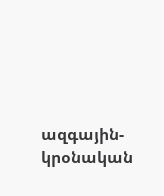ազգային-կրօնական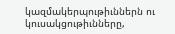կազմակերպութիւններն ու կուսակցութիւնները,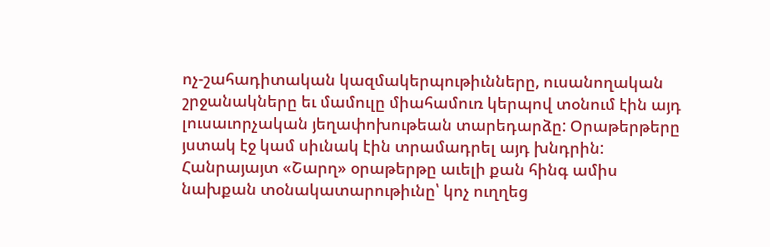ոչ-շահադիտական կազմակերպութիւնները, ուսանողական շրջանակները եւ մամուլը միահամուռ կերպով տօնում էին այդ լուսաւորչական յեղափոխութեան տարեդարձը: Օրաթերթերը յստակ էջ կամ սիւնակ էին տրամադրել այդ խնդրին: Հանրայայտ «Շարղ» օրաթերթը աւելի քան հինգ ամիս նախքան տօնակատարութիւնը՝ կոչ ուղղեց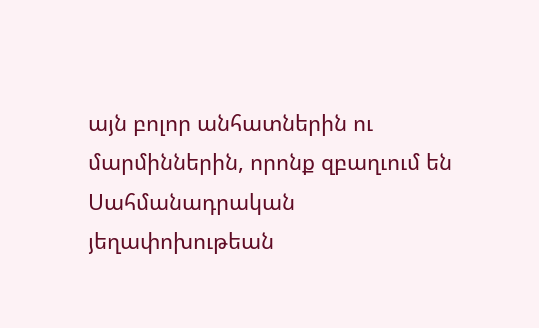այն բոլոր անհատներին ու մարմիններին, որոնք զբաղւում են Սահմանադրական յեղափոխութեան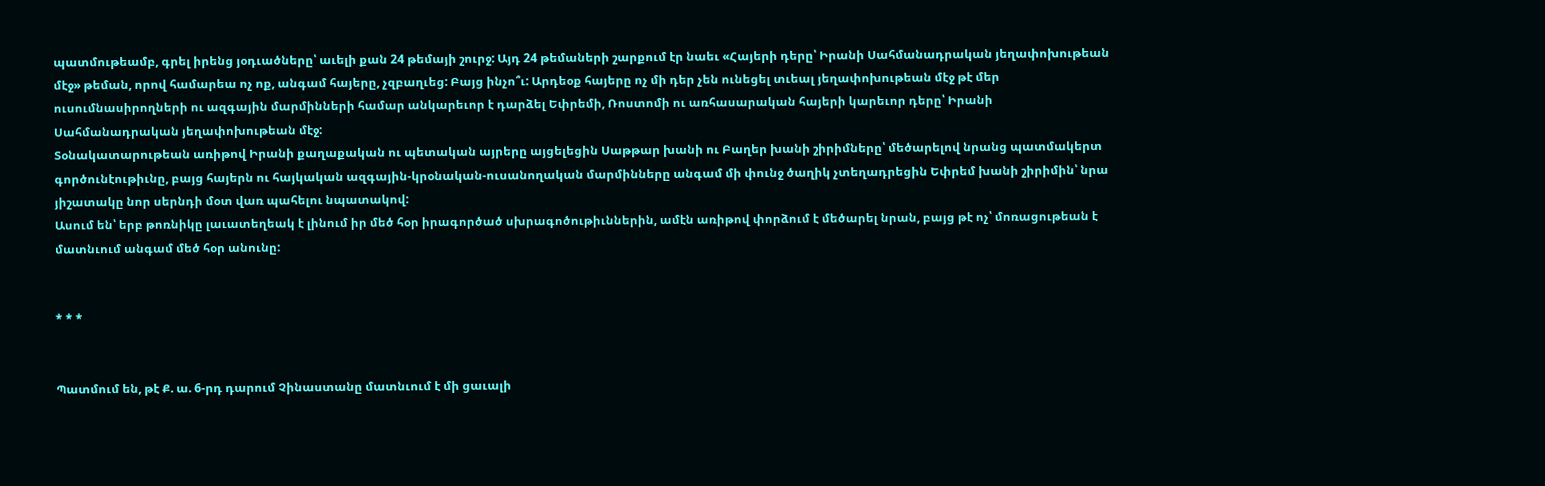պատմութեամբ, գրել իրենց յօդւածները՝ աւելի քան 24 թեմայի շուրջ: Այդ 24 թեմաների շարքում էր նաեւ «Հայերի դերը՝ Իրանի Սահմանադրական յեղափոխութեան մէջ» թեման, որով համարեա ոչ ոք, անգամ հայերը, չզբաղւեց: Բայց ինչո՞ւ: Արդեօք հայերը ոչ մի դեր չեն ունեցել տւեալ յեղափոխութեան մէջ թէ մեր ուսումնասիրողների ու ազգային մարմինների համար անկարեւոր է դարձել Եփրեմի, Ռոստոմի ու առհասարական հայերի կարեւոր դերը՝ Իրանի Սահմանադրական յեղափոխութեան մէջ:
Տօնակատարութեան առիթով Իրանի քաղաքական ու պետական այրերը այցելեցին Սաթթար խանի ու Բաղեր խանի շիրիմները՝ մեծարելով նրանց պատմակերտ գործունէութիւնը, բայց հայերն ու հայկական ազգային-կրօնական-ուսանողական մարմինները անգամ մի փունջ ծաղիկ չտեղադրեցին Եփրեմ խանի շիրիմին՝ նրա յիշատակը նոր սերնդի մօտ վառ պահելու նպատակով:
Ասում են՝ երբ թոռնիկը լաւատեղեակ է լինում իր մեծ հօր իրագործած սխրագոծութիւններին, ամէն առիթով փորձում է մեծարել նրան, բայց թէ ոչ՝ մոռացութեան է մատնւում անգամ մեծ հօր անունը:


* * *


Պատմում են, թէ Ք. ա. 6-րդ դարում Չինաստանը մատնւում է մի ցաւալի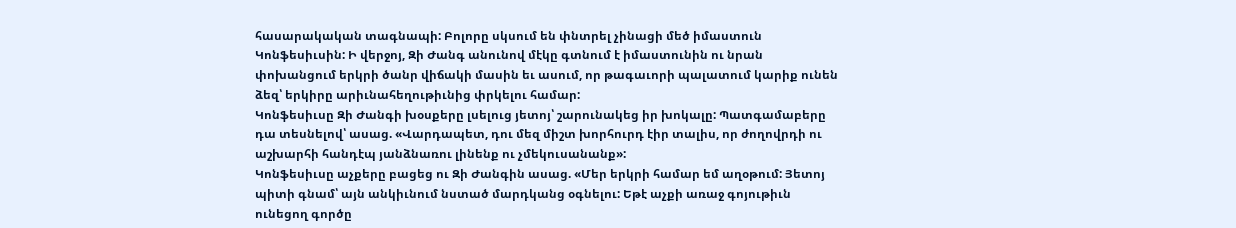հասարակական տագնապի: Բոլորը սկսում են փնտրել չինացի մեծ իմաստուն Կոնֆեսիւսին: Ի վերջոյ, Զի Ժանգ անունով մէկը գտնում է իմաստունին ու նրան փոխանցում երկրի ծանր վիճակի մասին եւ ասում, որ թագաւորի պալատում կարիք ունեն ձեզ՝ երկիրը արիւնահեղութիւնից փրկելու համար:
Կոնֆեսիւսը Զի Ժանգի խօսքերը լսելուց յետոյ՝ շարունակեց իր խոկալը: Պատգամաբերը դա տեսնելով՝ ասաց. «Վարդապետ, դու մեզ միշտ խորհուրդ էիր տալիս, որ ժողովրդի ու աշխարհի հանդէպ յանձնառու լինենք ու չմեկուսանանք»:
Կոնֆեսիւսը աչքերը բացեց ու Զի Ժանգին ասաց. «Մեր երկրի համար եմ աղօթում: Յետոյ պիտի գնամ՝ այն անկիւնում նստած մարդկանց օգնելու: Եթէ աչքի առաջ գոյութիւն ունեցող գործը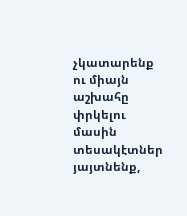չկատարենք ու միայն աշխահը փրկելու մասին տեսակէտներ յայտնենք,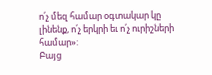ո՛չ մեզ համար օգտակար կը լինենք, ո՛չ երկրի եւ ո՛չ ուրիշների համար»:
Բայց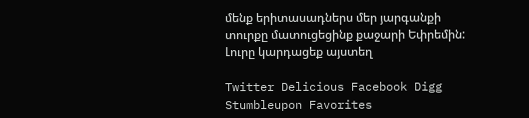մենք երիտասադներս մեր յարգանքի տուրքը մատուցեցինք քաջարի Եփրեմին:
Լուրը կարդացեք այստեղ

Twitter Delicious Facebook Digg Stumbleupon Favorites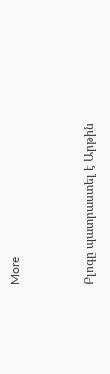More


Բլոգը պատրաստել է Արթին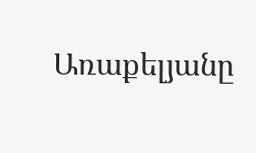Առաքելյանը